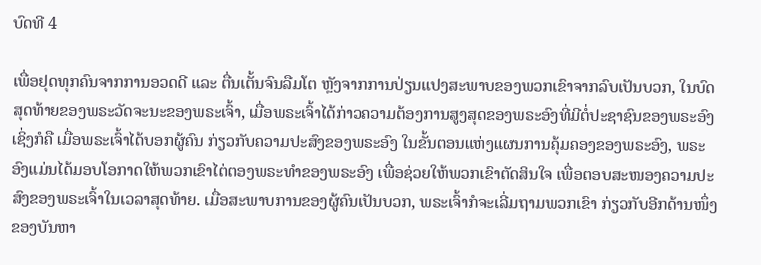ບົດທີ 4

ເພື່ອຢຸດທຸກຄົນຈາກການອວດດີ ແລະ ຕື່ນເຕັ້ນຈົນລືມໂຕ ຫຼັງຈາກການປ່ຽນແປງສະພາບຂອງພວກເຂົາຈາກລົບເປັນບວກ, ໃນບົດສຸດທ້າຍຂອງພຣະວັດຈະນະຂອງພຣະເຈົ້າ, ເມື່ອພຣະເຈົ້າໄດ້ກ່າວຄວາມຕ້ອງການສູງສຸດຂອງພຣະອົງທີ່ມີຕໍ່ປະຊາຊົນຂອງພຣະອົງ ເຊິ່ງກໍຄື ເມື່ອພຣະເຈົ້າໄດ້ບອກຜູ້ຄົນ ກ່ຽວກັບຄວາມປະສົງຂອງພຣະອົງ ໃນຂັ້ນຕອນແຫ່ງແຜນການຄຸ້ມຄອງຂອງພຣະອົງ, ພຣະອົງແມ່ນໄດ້ມອບໂອກາດໃຫ້ພວກເຂົາໄຕ່ຕອງພຣະທໍາຂອງພຣະອົງ ເພື່ອຊ່ວຍໃຫ້ພວກເຂົາຕັດສິນໃຈ ເພື່ອຕອບສະໜອງຄວາມປະສົງຂອງພຣະເຈົ້າໃນເວລາສຸດທ້າຍ. ເມື່ອສະພາບການຂອງຜູ້ຄົນເປັນບວກ, ພຣະເຈົ້າກໍຈະເລີ່ມຖາມພວກເຂົາ ກ່ຽວກັບອີກດ້ານໜຶ່ງຂອງບັນຫາ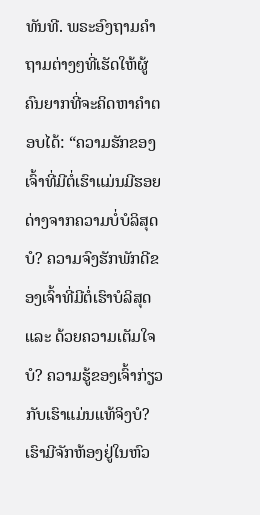ທັນທີ. ພຣະອົງຖາມຄໍາຖາມຕ່າງໆທີ່ເຮັດໃຫ້ຜູ້ຄົນຍາກທີ່ຈະຄິດຫາຄໍາຕອບໄດ້: “ຄວາມຮັກຂອງເຈົ້າທີ່ມີຕໍ່ເຮົາແມ່ນມີຮອຍດ່າງຈາກຄວາມບໍ່ບໍລິສຸດບໍ? ຄວາມຈົງຮັກພັກດີຂອງເຈົ້າທີ່ມີຕໍ່ເຮົາບໍລິສຸດ ແລະ ດ້ວຍຄວາມເຕັມໃຈບໍ? ຄວາມຮູ້ຂອງເຈົ້າກ່ຽວກັບເຮົາແມ່ນແທ້ຈິງບໍ? ເຮົາມີຈັກຫ້ອງຢູ່ໃນຫົວ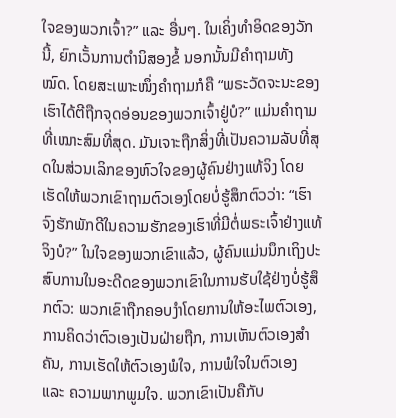ໃຈຂອງພວກເຈົ້າ?” ແລະ ອື່ນໆ. ໃນເຄິ່ງທໍາອິດຂອງວັກນີ້, ຍົກເວັ້ນການຕໍານິສອງຂໍ້ ນອກນັ້ນມີຄໍາຖາມທັງໝົດ. ໂດຍສະເພາະໜຶ່ງຄໍາຖາມກໍຄື “ພຣະວັດຈະນະຂອງເຮົາໄດ້ຕີຖືກຈຸດອ່ອນຂອງພວກເຈົ້າຢູ່ບໍ?” ແມ່ນຄໍາຖາມທີ່ເໝາະສົມທີ່ສຸດ. ມັນເຈາະຖືກສິ່ງທີ່ເປັນຄວາມລັບທີ່ສຸດໃນສ່ວນເລິກຂອງຫົວໃຈຂອງຜູ້ຄົນຢ່າງແທ້ຈິງ ໂດຍເຮັດໃຫ້ພວກເຂົາຖາມຕົວເອງໂດຍບໍ່ຮູ້ສຶກຕົວວ່າ: “ເຮົາຈົງຮັກພັກດີໃນຄວາມຮັກຂອງເຮົາທີ່ມີຕໍ່ພຣະເຈົ້າຢ່າງແທ້ຈິງບໍ?” ໃນໃຈຂອງພວກເຂົາແລ້ວ, ຜູ້ຄົນແມ່ນນຶກເຖິງປະສົບການໃນອະດີດຂອງພວກເຂົາໃນການຮັບໃຊ້ຢ່າງບໍ່ຮູ້ສຶກຕົວ: ພວກເຂົາຖືກຄອບງຳໂດຍການໃຫ້ອະໄພຕົວເອງ, ການຄິດວ່າຕົວເອງເປັນຝ່າຍຖືກ, ການເຫັນຕົວເອງສໍາຄັນ, ການເຮັດໃຫ້ຕົວເອງພໍໃຈ, ການພໍໃຈໃນຕົວເອງ ແລະ ຄວາມພາກພູມໃຈ. ພວກເຂົາເປັນຄືກັບ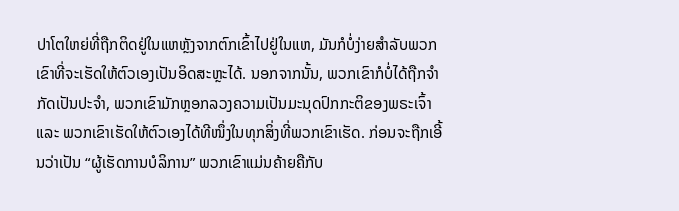ປາໂຕໃຫຍ່ທີ່ຖືກຕິດຢູ່ໃນແຫຫຼັງຈາກຕົກເຂົ້າໄປຢູ່ໃນແຫ, ມັນກໍບໍ່ງ່າຍສໍາລັບພວກເຂົາທີ່ຈະເຮັດໃຫ້ຕົວເອງເປັນອິດສະຫຼະໄດ້. ນອກຈາກນັ້ນ, ພວກເຂົາກໍບໍ່ໄດ້ຖືກຈໍາກັດເປັນປະຈໍາ, ພວກເຂົາມັກຫຼອກລວງຄວາມເປັນມະນຸດປົກກະຕິຂອງພຣະເຈົ້າ ແລະ ພວກເຂົາເຮັດໃຫ້ຕົວເອງໄດ້ທີໜຶ່ງໃນທຸກສິ່ງທີ່ພວກເຂົາເຮັດ. ກ່ອນຈະຖືກເອີ້ນວ່າເປັນ “ຜູ້ເຮັດການບໍລິການ” ພວກເຂົາແມ່ນຄ້າຍຄືກັບ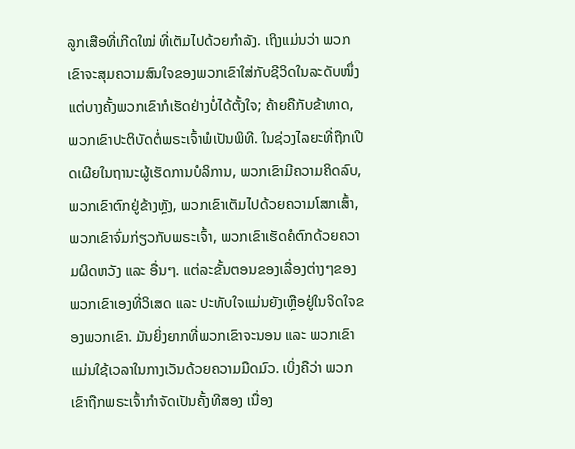ລູກເສືອທີ່ເກີດໃໝ່ ທີ່ເຕັມໄປດ້ວຍກໍາລັງ. ເຖິງແມ່ນວ່າ ພວກເຂົາຈະສຸມຄວາມສົນໃຈຂອງພວກເຂົາໃສ່ກັບຊີວິດໃນລະດັບໜຶ່ງ ແຕ່ບາງຄັ້ງພວກເຂົາກໍເຮັດຢ່າງບໍ່ໄດ້ຕັ້ງໃຈ; ຄ້າຍຄືກັບຂ້າທາດ, ພວກເຂົາປະຕິບັດຕໍ່ພຣະເຈົ້າພໍເປັນພິທີ. ໃນຊ່ວງໄລຍະທີ່ຖືກເປີດເຜີຍໃນຖານະຜູ້ເຮັດການບໍລິການ, ພວກເຂົາມີຄວາມຄິດລົບ, ພວກເຂົາຕົກຢູ່ຂ້າງຫຼັງ, ພວກເຂົາເຕັມໄປດ້ວຍຄວາມໂສກເສົ້າ, ພວກເຂົາຈົ່ມກ່ຽວກັບພຣະເຈົ້າ, ພວກເຂົາເຮັດຄໍຕົກດ້ວຍຄວາມຜິດຫວັງ ແລະ ອື່ນໆ. ແຕ່ລະຂັ້ນຕອນຂອງເລື່ອງຕ່າງໆຂອງພວກເຂົາເອງທີ່ວິເສດ ແລະ ປະທັບໃຈແມ່ນຍັງເຫຼືອຢູ່ໃນຈິດໃຈຂອງພວກເຂົາ. ມັນຍິ່ງຍາກທີ່ພວກເຂົາຈະນອນ ແລະ ພວກເຂົາແມ່ນໃຊ້ເວລາໃນກາງເວັນດ້ວຍຄວາມມືດມົວ. ເບິ່ງຄືວ່າ ພວກເຂົາຖືກພຣະເຈົ້າກໍາຈັດເປັນຄັ້ງທີສອງ ເນື່ອງ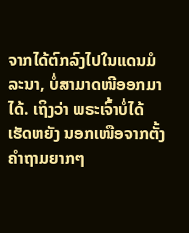ຈາກໄດ້ຕົກລົງໄປໃນແດນມໍລະນາ, ບໍ່ສາມາດໜີອອກມາໄດ້. ເຖິງວ່າ ພຣະເຈົ້າບໍ່ໄດ້ເຮັດຫຍັງ ນອກເໜືອຈາກຕັ້ງຄໍາຖາມຍາກໆ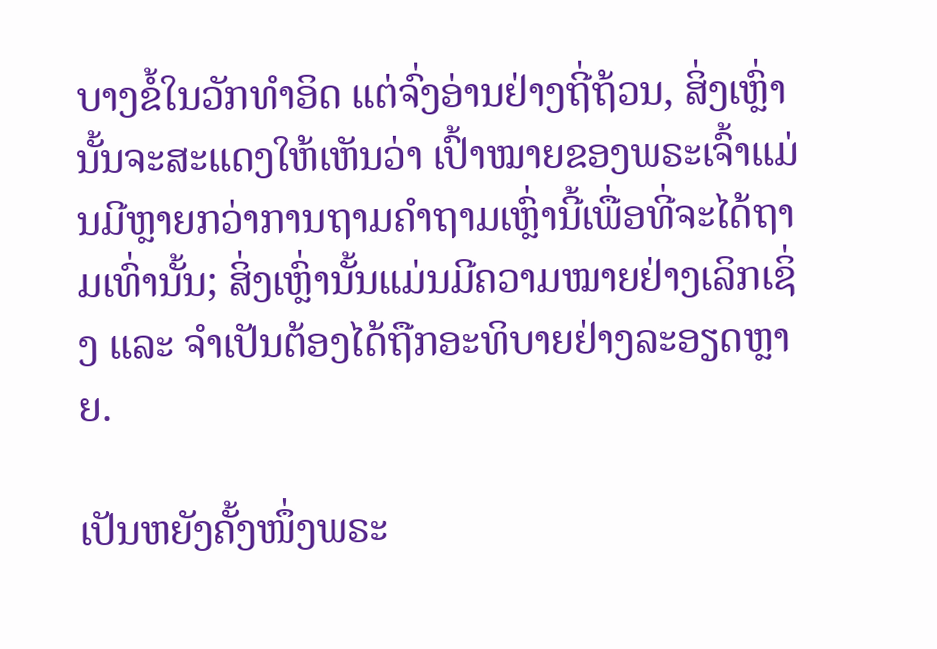ບາງຂໍ້ໃນວັກທໍາອິດ ແຕ່ຈົ່ງອ່ານຢ່າງຖີ່ຖ້ວນ, ສິ່ງເຫຼົ່ານັ້ນຈະສະແດງໃຫ້ເຫັນວ່າ ເປົ້າໝາຍຂອງພຣະເຈົ້າແມ່ນມີຫຼາຍກວ່າການຖາມຄໍາຖາມເຫຼົ່ານີ້ເພື່ອທີ່ຈະໄດ້ຖາມເທົ່ານັ້ນ; ສິ່ງເຫຼົ່ານັ້ນແມ່ນມີຄວາມໝາຍຢ່າງເລິກເຊິ່ງ ແລະ ຈໍາເປັນຕ້ອງໄດ້ຖືກອະທິບາຍຢ່າງລະອຽດຫຼາຍ.

ເປັນຫຍັງຄັ້ງໜຶ່ງພຣະ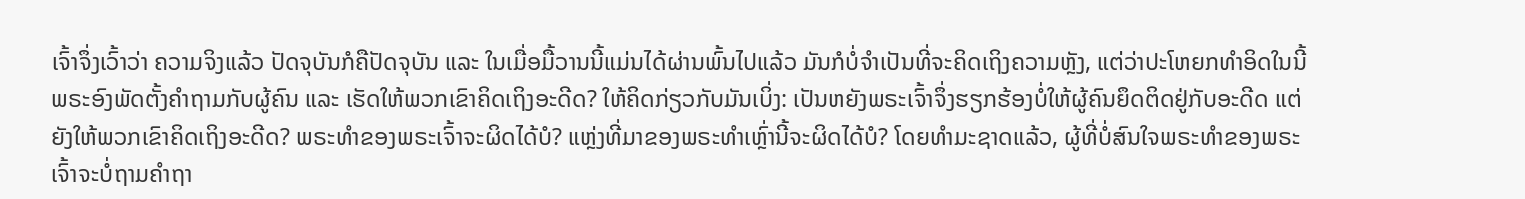ເຈົ້າຈຶ່ງເວົ້າວ່າ ຄວາມຈິງແລ້ວ ປັດຈຸບັນກໍຄືປັດຈຸບັນ ແລະ ໃນເມື່ອມື້ວານນີ້ແມ່ນໄດ້ຜ່ານພົ້ນໄປແລ້ວ ມັນກໍບໍ່ຈໍາເປັນທີ່ຈະຄິດເຖິງຄວາມຫຼັງ, ແຕ່ວ່າປະໂຫຍກທໍາອິດໃນນີ້ ພຣະອົງພັດຕັ້ງຄໍາຖາມກັບຜູ້ຄົນ ແລະ ເຮັດໃຫ້ພວກເຂົາຄິດເຖິງອະດີດ? ໃຫ້ຄິດກ່ຽວກັບມັນເບິ່ງ: ເປັນຫຍັງພຣະເຈົ້າຈຶ່ງຮຽກຮ້ອງບໍ່ໃຫ້ຜູ້ຄົນຍຶດຕິດຢູ່ກັບອະດີດ ແຕ່ຍັງໃຫ້ພວກເຂົາຄິດເຖິງອະດີດ? ພຣະທໍາຂອງພຣະເຈົ້າຈະຜິດໄດ້ບໍ? ແຫຼ່ງທີ່ມາຂອງພຣະທໍາເຫຼົ່ານີ້ຈະຜິດໄດ້ບໍ? ໂດຍທໍາມະຊາດແລ້ວ, ຜູ້ທີ່ບໍ່ສົນໃຈພຣະທໍາຂອງພຣະເຈົ້າຈະບໍ່ຖາມຄໍາຖາ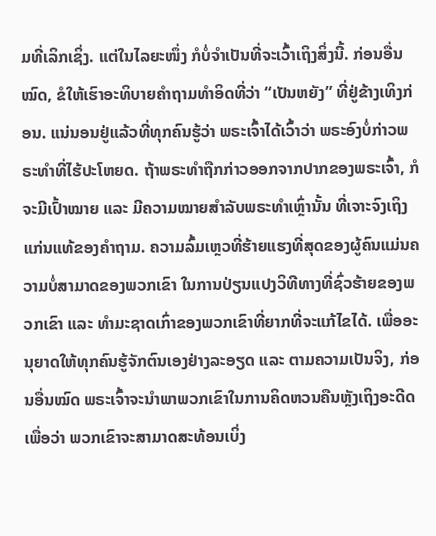ມທີ່ເລິກເຊິ່ງ. ແຕ່ໃນໄລຍະໜຶ່ງ ກໍບໍ່ຈໍາເປັນທີ່ຈະເວົ້າເຖິງສິ່ງນີ້. ກ່ອນອື່ນໝົດ, ຂໍໃຫ້ເຮົາອະທິບາຍຄໍາຖາມທໍາອິດທີ່ວ່າ “ເປັນຫຍັງ” ທີ່ຢູ່ຂ້າງເທິງກ່ອນ. ແນ່ນອນຢູ່ແລ້ວທີ່ທຸກຄົນຮູ້ວ່າ ພຣະເຈົ້າໄດ້ເວົ້າວ່າ ພຣະອົງບໍ່ກ່າວພຣະທໍາທີ່ໄຮ້ປະໂຫຍດ. ຖ້າພຣະທໍາຖືກກ່າວອອກຈາກປາກຂອງພຣະເຈົ້າ, ກໍຈະມີເປົ້າໝາຍ ແລະ ມີຄວາມໝາຍສໍາລັບພຣະທໍາເຫຼົ່ານັ້ນ ທີ່ເຈາະຈົງເຖິງແກ່ນແທ້ຂອງຄໍາຖາມ. ຄວາມລົ້ມເຫຼວທີ່ຮ້າຍແຮງທີ່ສຸດຂອງຜູ້ຄົນແມ່ນຄວາມບໍ່ສາມາດຂອງພວກເຂົາ ໃນການປ່ຽນແປງວິທີທາງທີ່ຊົ່ວຮ້າຍຂອງພວກເຂົາ ແລະ ທໍາມະຊາດເກົ່າຂອງພວກເຂົາທີ່ຍາກທີ່ຈະແກ້ໄຂໄດ້. ເພື່ອອະນຸຍາດໃຫ້ທຸກຄົນຮູ້ຈັກຕົນເອງຢ່າງລະອຽດ ແລະ ຕາມຄວາມເປັນຈິງ, ກ່ອນອື່ນໝົດ ພຣະເຈົ້າຈະນໍາພາພວກເຂົາໃນການຄິດຫວນຄືນຫຼັງເຖິງອະດີດ ເພື່ອວ່າ ພວກເຂົາຈະສາມາດສະທ້ອນເບິ່ງ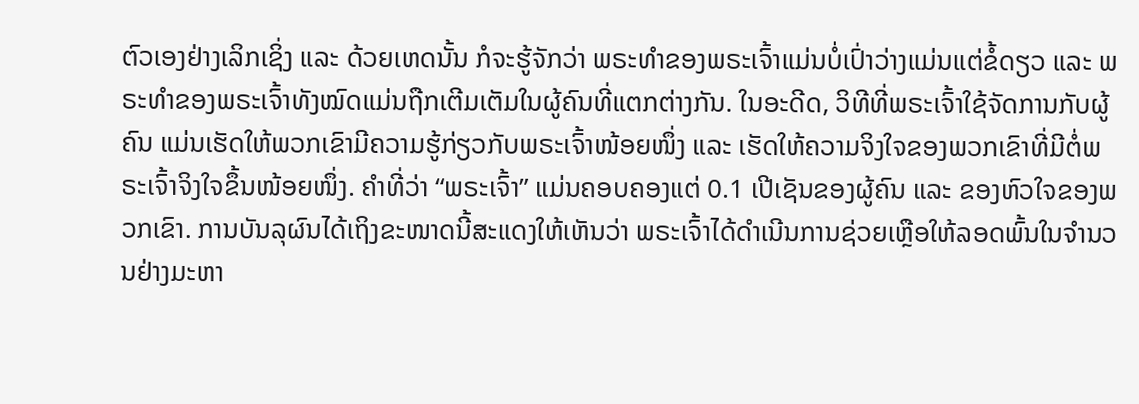ຕົວເອງຢ່າງເລິກເຊິ່ງ ແລະ ດ້ວຍເຫດນັ້ນ ກໍຈະຮູ້ຈັກວ່າ ພຣະທໍາຂອງພຣະເຈົ້າແມ່ນບໍ່ເປົ່າວ່າງແມ່ນແຕ່ຂໍ້ດຽວ ແລະ ພຣະທໍາຂອງພຣະເຈົ້າທັງໝົດແມ່ນຖືກເຕີມເຕັມໃນຜູ້ຄົນທີ່ແຕກຕ່າງກັນ. ໃນອະດີດ, ວິທີທີ່ພຣະເຈົ້າໃຊ້ຈັດການກັບຜູ້ຄົນ ແມ່ນເຮັດໃຫ້ພວກເຂົາມີຄວາມຮູ້ກ່ຽວກັບພຣະເຈົ້າໜ້ອຍໜຶ່ງ ແລະ ເຮັດໃຫ້ຄວາມຈິງໃຈຂອງພວກເຂົາທີ່ມີຕໍ່ພຣະເຈົ້າຈິງໃຈຂຶ້ນໜ້ອຍໜຶ່ງ. ຄໍາທີ່ວ່າ “ພຣະເຈົ້າ” ແມ່ນຄອບຄອງແຕ່ 0.1 ເປີເຊັນຂອງຜູ້ຄົນ ແລະ ຂອງຫົວໃຈຂອງພວກເຂົາ. ການບັນລຸຜົນໄດ້ເຖິງຂະໜາດນີ້ສະແດງໃຫ້ເຫັນວ່າ ພຣະເຈົ້າໄດ້ດໍາເນີນການຊ່ວຍເຫຼືອໃຫ້ລອດພົ້ນໃນຈໍານວນຢ່າງມະຫາ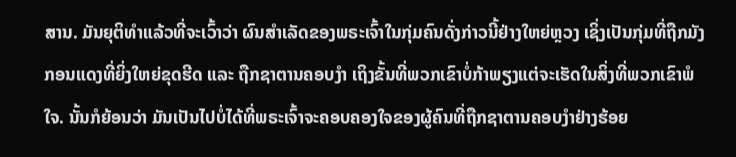ສານ. ມັນຍຸຕິທໍາແລ້ວທີ່ຈະເວົ້າວ່າ ຜົນສໍາເລັດຂອງພຣະເຈົ້າໃນກຸ່ມຄົນດັ່ງກ່າວນີ້ຢ່າງໃຫຍ່ຫຼວງ ເຊິ່ງເປັນກຸ່ມທີ່ຖືກມັງກອນແດງທີ່ຍິ່ງໃຫຍ່ຂຸດຮີດ ແລະ ຖືກຊາຕານຄອບງຳ ເຖິງຂັ້ນທີ່ພວກເຂົາບໍ່ກ້າພຽງແຕ່ຈະເຮັດໃນສິ່ງທີ່ພວກເຂົາພໍໃຈ. ນັ້ນກໍຍ້ອນວ່າ ມັນເປັນໄປບໍ່ໄດ້ທີ່ພຣະເຈົ້າຈະຄອບຄອງໃຈຂອງຜູ້ຄົນທີ່ຖືກຊາຕານຄອບງຳຢ່າງຮ້ອຍ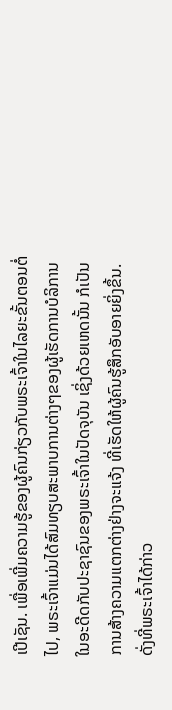ເປີເຊັນ. ເພື່ອເພີ່ມຄວາມຮູ້ຂອງຜູ້ຄົນກ່ຽວກັບພຣະເຈົ້າໃນໄລຍະຂັ້ນຕອນຕໍ່ໄປ, ພຣະເຈົ້າແມ່ນໄດ້ສົມທຽບສະພາບການຕ່າງໆຂອງຜູ້ເຮັດການບໍລິການໃນອະດີດກັບປະຊາຊົນຂອງພຣະເຈົ້າໃນປັດຈຸບັນ ເຊິ່ງດ້ວຍເຫດນັ້ນ ກໍເປັນການສ້າງຄວາມແຕກຕ່າງຢ່າງຈະແຈ້ງ ທີ່ເຮັດໃຫ້ຜູ້ຄົນຮູ້ສຶກອັບອາຍຍິ່ງຂຶ້ນ. ດັ່ງທີ່ພຣະເຈົ້າໄດ້ກ່າວ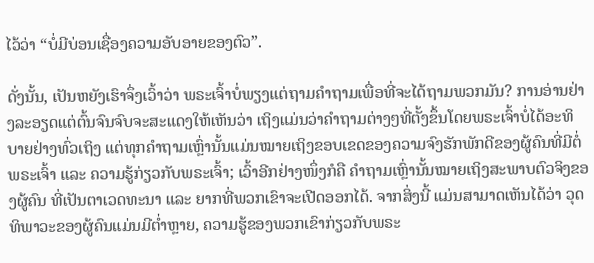ໄວ້ວ່າ “ບໍ່ມີບ່ອນເຊື່ອງຄວາມອັບອາຍຂອງຕົວ”.

ດັ່ງນັ້ນ, ເປັນຫຍັງເຮົາຈຶ່ງເວົ້າວ່າ ພຣະເຈົ້າບໍ່ພຽງແຕ່ຖາມຄໍາຖາມເພື່ອທີ່ຈະໄດ້ຖາມພວກມັນ? ການອ່ານຢ່າງລະອຽດແຕ່ຕົ້ນຈົນຈົບຈະສະແດງໃຫ້ເຫັນວ່າ ເຖິງແມ່ນວ່າຄໍາຖາມຕ່າງໆທີ່ຕັ້ງຂຶ້ນໂດຍພຣະເຈົ້າບໍ່ໄດ້ອະທິບາຍຢ່າງທົ່ວເຖິງ ແຕ່ທຸກຄໍາຖາມເຫຼົ່ານັ້ນແມ່ນໝາຍເຖິງຂອບເຂດຂອງຄວາມຈົງຮັກພັກດີຂອງຜູ້ຄົນທີ່ມີຕໍ່ພຣະເຈົ້າ ແລະ ຄວາມຮູ້ກ່ຽວກັບພຣະເຈົ້າ; ເວົ້າອີກຢ່າງໜຶ່ງກໍຄື ຄໍາຖາມເຫຼົ່ານັ້ນໝາຍເຖິງສະພາບຕົວຈິງຂອງຜູ້ຄົນ ທີ່ເປັນຕາເວດທະນາ ແລະ ຍາກທີ່ພວກເຂົາຈະເປີດອອກໄດ້. ຈາກສິ່ງນີ້ ແມ່ນສາມາດເຫັນໄດ້ວ່າ ວຸດທິພາວະຂອງຜູ້ຄົນແມ່ນມີຕໍ່າຫຼາຍ, ຄວາມຮູ້ຂອງພວກເຂົາກ່ຽວກັບພຣະ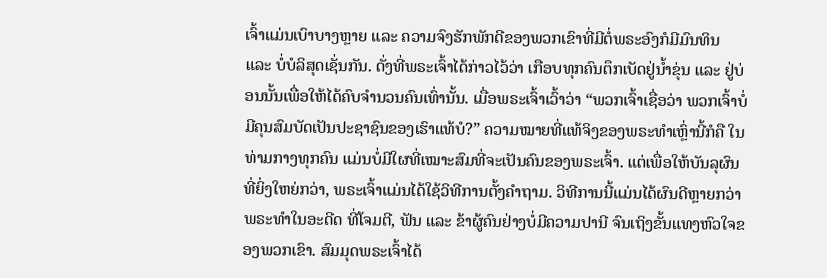ເຈົ້າແມ່ນເບົາບາງຫຼາຍ ແລະ ຄວາມຈົງຮັກພັກດີຂອງພວກເຂົາທີ່ມີຕໍ່ພຣະອົງກໍມີມົນທິນ ແລະ ບໍ່ບໍລິສຸດເຊັ່ນກັນ. ດັ່ງທີ່ພຣະເຈົ້າໄດ້ກ່າວໄວ້ວ່າ ເກືອບທຸກຄົນຕຶກເບັດຢູ່ນໍ້າຂຸ່ນ ແລະ ຢູ່ບ່ອນນັ້ນເພື່ອໃຫ້ໄດ້ຄົບຈໍານວນຄົນເທົ່ານັ້ນ. ເມື່ອພຣະເຈົ້າເວົ້າວ່າ “ພວກເຈົ້າເຊື່ອວ່າ ພວກເຈົ້າບໍ່ມີຄຸນສົມບັດເປັນປະຊາຊົນຂອງເຮົາແທ້ບໍ?” ຄວາມໝາຍທີ່ແທ້ຈິງຂອງພຣະທໍາເຫຼົ່ານີ້ກໍຄື ໃນທ່າມກາງທຸກຄົນ ແມ່ນບໍ່ມີໃຜທີ່ເໝາະສົມທີ່ຈະເປັນຄົນຂອງພຣະເຈົ້າ. ແຕ່ເພື່ອໃຫ້ບັນລຸຜົນທີ່ຍິ່ງໃຫຍ່ກວ່າ, ພຣະເຈົ້າແມ່ນໄດ້ໃຊ້ວິທີການຕັ້ງຄໍາຖາມ. ວິທີການນີ້ແມ່ນໄດ້ຜົນດີຫຼາຍກວ່າພຣະທໍາໃນອະດີດ ທີ່ໂຈມຕີ, ຟັນ ແລະ ຂ້າຜູ້ຄົນຢ່າງບໍ່ມີຄວາມປານີ ຈົນເຖິງຂັ້ນແທງຫົວໃຈຂອງພວກເຂົາ. ສົມມຸດພຣະເຈົ້າໄດ້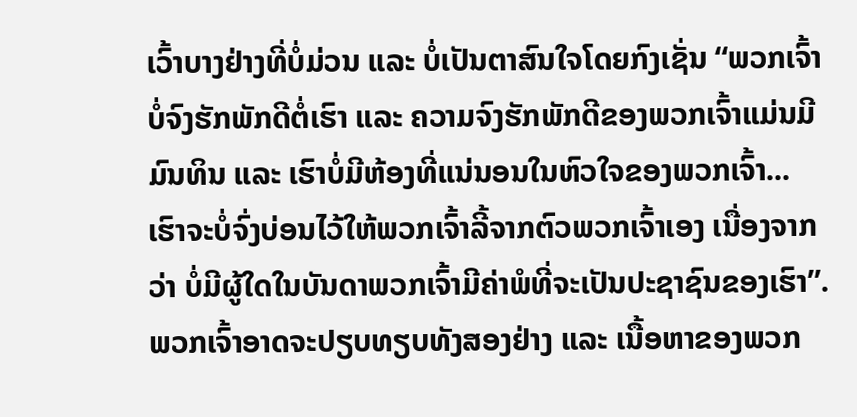ເວົ້າບາງຢ່າງທີ່ບໍ່ມ່ວນ ແລະ ບໍ່ເປັນຕາສົນໃຈໂດຍກົງເຊັ່ນ “ພວກເຈົ້າບໍ່ຈົງຮັກພັກດີຕໍ່ເຮົາ ແລະ ຄວາມຈົງຮັກພັກດີຂອງພວກເຈົ້າແມ່ນມີມົນທິນ ແລະ ເຮົາບໍ່ມີຫ້ອງທີ່ແນ່ນອນໃນຫົວໃຈຂອງພວກເຈົ້າ... ເຮົາຈະບໍ່ຈົ່ງບ່ອນໄວ້ໃຫ້ພວກເຈົ້າລີ້ຈາກຕົວພວກເຈົ້າເອງ ເນື່ອງຈາກວ່າ ບໍ່ມີຜູ້ໃດໃນບັນດາພວກເຈົ້າມີຄ່າພໍທີ່ຈະເປັນປະຊາຊົນຂອງເຮົາ”. ພວກເຈົ້າອາດຈະປຽບທຽບທັງສອງຢ່າງ ແລະ ເນື້ອຫາຂອງພວກ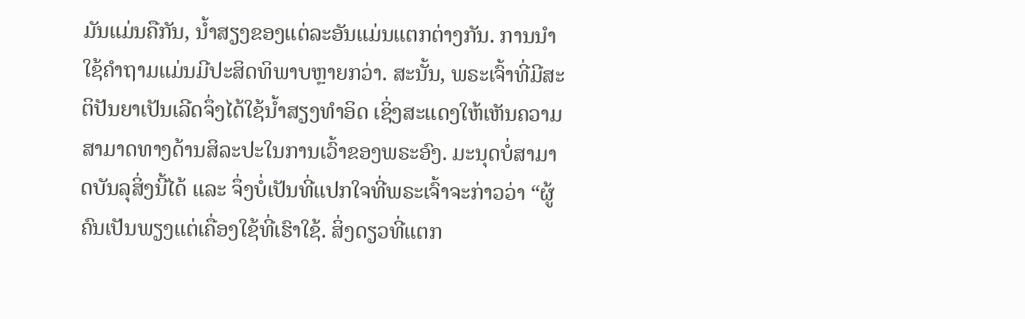ມັນແມ່ນຄືກັນ, ນໍ້າສຽງຂອງແຕ່ລະອັນແມ່ນແຕກຕ່າງກັນ. ການນໍາໃຊ້ຄໍາຖາມແມ່ນມີປະສິດທິພາບຫຼາຍກວ່າ. ສະນັ້ນ, ພຣະເຈົ້າທີ່ມີສະຕິປັນຍາເປັນເລີດຈຶ່ງໄດ້ໃຊ້ນໍ້າສຽງທໍາອິດ ເຊິ່ງສະແດງໃຫ້ເຫັນຄວາມສາມາດທາງດ້ານສິລະປະໃນການເວົ້າຂອງພຣະອົງ. ມະນຸດບໍ່ສາມາດບັນລຸສິ່ງນີ້ໄດ້ ແລະ ຈຶ່ງບໍ່ເປັນທີ່ແປກໃຈທີ່ພຣະເຈົ້າຈະກ່າວວ່າ “ຜູ້ຄົນເປັນພຽງແຕ່ເຄື່ອງໃຊ້ທີ່ເຮົາໃຊ້. ສິ່ງດຽວທີ່ແຕກ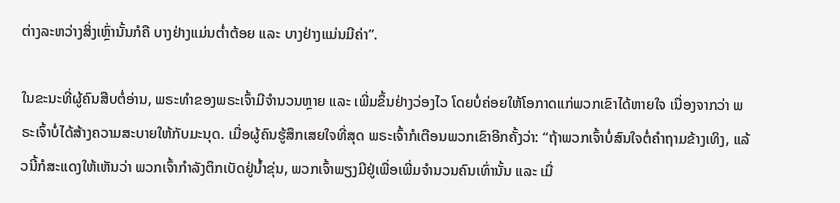ຕ່າງລະຫວ່າງສິ່ງເຫຼົ່ານັ້ນກໍຄື ບາງຢ່າງແມ່ນຕໍ່າຕ້ອຍ ແລະ ບາງຢ່າງແມ່ນມີຄ່າ”.

ໃນຂະນະທີ່ຜູ້ຄົນສືບຕໍ່ອ່ານ, ພຣະທໍາຂອງພຣະເຈົ້າມີຈໍານວນຫຼາຍ ແລະ ເພີ່ມຂຶ້ນຢ່າງວ່ອງໄວ ໂດຍບໍ່ຄ່ອຍໃຫ້ໂອກາດແກ່ພວກເຂົາໄດ້ຫາຍໃຈ ເນື່ອງຈາກວ່າ ພຣະເຈົ້າບໍ່ໄດ້ສ້າງຄວາມສະບາຍໃຫ້ກັບມະນຸດ. ເມື່ອຜູ້ຄົນຮູ້ສຶກເສຍໃຈທີ່ສຸດ ພຣະເຈົ້າກໍເຕືອນພວກເຂົາອີກຄັ້ງວ່າ: “ຖ້າພວກເຈົ້າບໍ່ສົນໃຈຕໍ່ຄໍາຖາມຂ້າງເທິງ, ແລ້ວນີ້ກໍສະແດງໃຫ້ເຫັນວ່າ ພວກເຈົ້າກໍາລັງຕຶກເບັດຢູ່ນໍ້າຂຸ່ນ, ພວກເຈົ້າພຽງມີຢູ່ເພື່ອເພີ່ມຈໍານວນຄົນເທົ່ານັ້ນ ແລະ ເມື່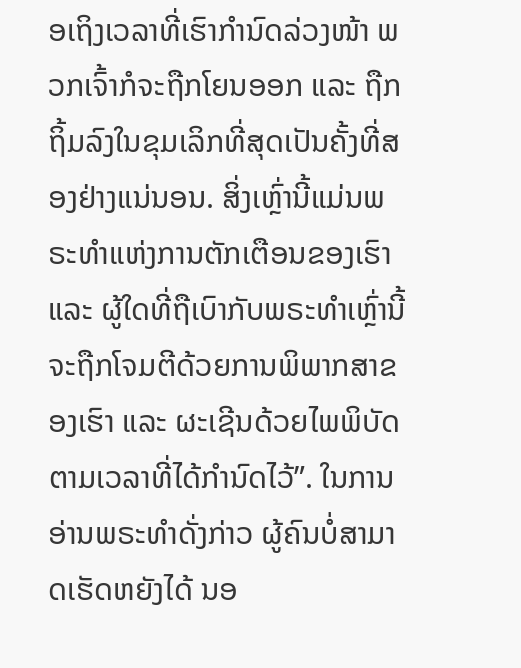ອເຖິງເວລາທີ່ເຮົາກໍານົດລ່ວງໜ້າ ພວກເຈົ້າກໍຈະຖືກໂຍນອອກ ແລະ ຖືກຖິ້ມລົງໃນຂຸມເລິກທີ່ສຸດເປັນຄັ້ງທີ່ສອງຢ່າງແນ່ນອນ. ສິ່ງເຫຼົ່ານີ້ແມ່ນພຣະທໍາແຫ່ງການຕັກເຕືອນຂອງເຮົາ ແລະ ຜູ້ໃດທີ່ຖືເບົາກັບພຣະທໍາເຫຼົ່ານີ້ຈະຖືກໂຈມຕີດ້ວຍການພິພາກສາຂອງເຮົາ ແລະ ຜະເຊີນດ້ວຍໄພພິບັດຕາມເວລາທີ່ໄດ້ກໍານົດໄວ້”. ໃນການອ່ານພຣະທໍາດັ່ງກ່າວ ຜູ້ຄົນບໍ່ສາມາດເຮັດຫຍັງໄດ້ ນອ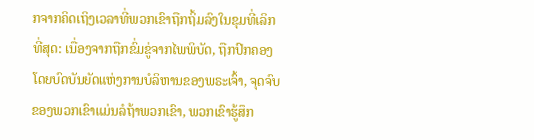ກຈາກຄິດເຖິງເວລາທີ່ພວກເຂົາຖືກຖິ້ມລົງໃນຂຸມທີ່ເລິກທີ່ສຸດ: ເນື່ອງຈາກຖືກຂົ່ມຂູ່ຈາກໄພພິບັດ, ຖືກປົກຄອງໂດຍບົດບັນຍັດແຫ່ງການບໍລິຫານຂອງພຣະເຈົ້າ, ຈຸດຈົບຂອງພວກເຂົາແມ່ນລໍຖ້າພວກເຂົາ, ພວກເຂົາຮູ້ສຶກ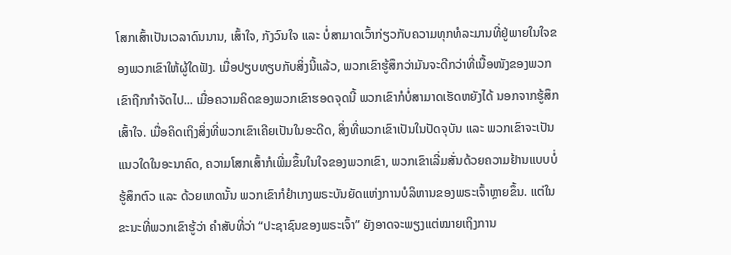ໂສກເສົ້າເປັນເວລາດົນນານ, ເສົ້າໃຈ, ກັງວົນໃຈ ແລະ ບໍ່ສາມາດເວົ້າກ່ຽວກັບຄວາມທຸກທໍລະມານທີ່ຢູ່ພາຍໃນໃຈຂອງພວກເຂົາໃຫ້ຜູ້ໃດຟັງ. ເມື່ອປຽບທຽບກັບສິ່ງນີ້ແລ້ວ, ພວກເຂົາຮູ້ສຶກວ່າມັນຈະດີກວ່າທີ່ເນື້ອໜັງຂອງພວກເຂົາຖືກກໍາຈັດໄປ... ເມື່ອຄວາມຄິດຂອງພວກເຂົາຮອດຈຸດນີ້ ພວກເຂົາກໍບໍ່ສາມາດເຮັດຫຍັງໄດ້ ນອກຈາກຮູ້ສຶກເສົ້າໃຈ. ເມື່ອຄິດເຖິງສິ່ງທີ່ພວກເຂົາເຄີຍເປັນໃນອະດີດ, ສິ່ງທີ່ພວກເຂົາເປັນໃນປັດຈຸບັນ ແລະ ພວກເຂົາຈະເປັນແນວໃດໃນອະນາຄົດ, ຄວາມໂສກເສົ້າກໍເພີ່ມຂຶ້ນໃນໃຈຂອງພວກເຂົາ, ພວກເຂົາເລີ່ມສັ່ນດ້ວຍຄວາມຢ້ານແບບບໍ່ຮູ້ສຶກຕົວ ແລະ ດ້ວຍເຫດນັ້ນ ພວກເຂົາກໍຢໍາເກງພຣະບັນຍັດແຫ່ງການບໍລິຫານຂອງພຣະເຈົ້າຫຼາຍຂຶ້ນ. ແຕ່ໃນຂະນະທີ່ພວກເຂົາຮູ້ວ່າ ຄໍາສັບທີ່ວ່າ “ປະຊາຊົນຂອງພຣະເຈົ້າ” ຍັງອາດຈະພຽງແຕ່ໝາຍເຖິງການ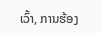ເວົ້າ, ການຮ້ອງ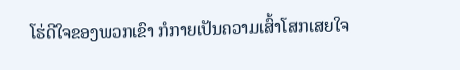ໂຮ່ດີໃຈຂອງພວກເຂົາ ກໍກາຍເປັນຄວາມເສົ້າໂສກເສຍໃຈ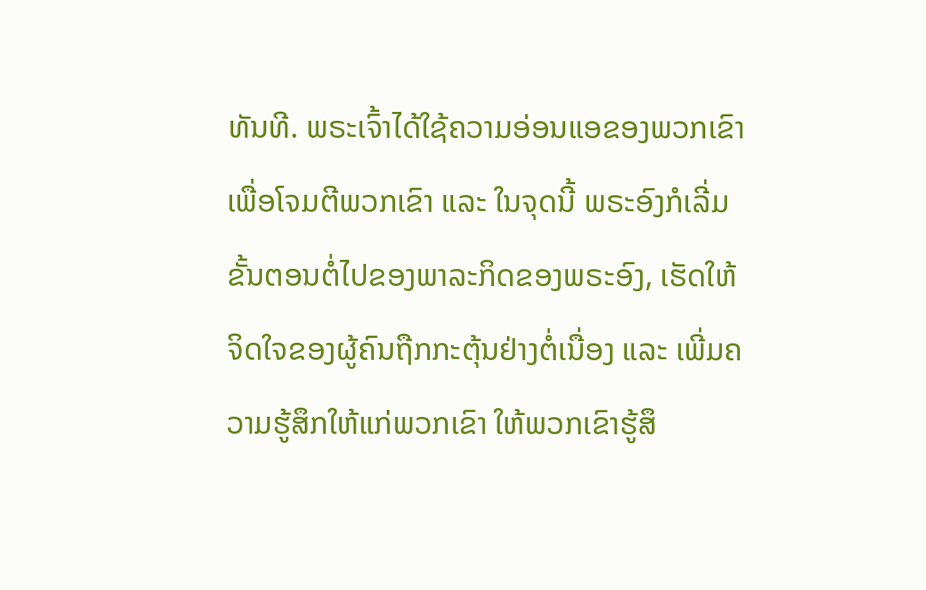ທັນທີ. ພຣະເຈົ້າໄດ້ໃຊ້ຄວາມອ່ອນແອຂອງພວກເຂົາເພື່ອໂຈມຕີພວກເຂົາ ແລະ ໃນຈຸດນີ້ ພຣະອົງກໍເລີ່ມຂັ້ນຕອນຕໍ່ໄປຂອງພາລະກິດຂອງພຣະອົງ, ເຮັດໃຫ້ຈິດໃຈຂອງຜູ້ຄົນຖືກກະຕຸ້ນຢ່າງຕໍ່ເນື່ອງ ແລະ ເພີ່ມຄວາມຮູ້ສຶກໃຫ້ແກ່ພວກເຂົາ ໃຫ້ພວກເຂົາຮູ້ສຶ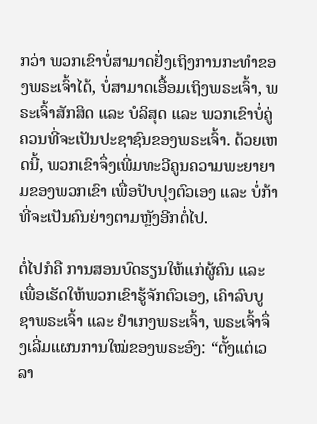ກວ່າ ພວກເຂົາບໍ່ສາມາດຢັ່ງເຖິງການກະທໍາຂອງພຣະເຈົ້າໄດ້, ບໍ່ສາມາດເອື້ອມເຖິງພຣະເຈົ້າ, ພຣະເຈົ້າສັກສິດ ແລະ ບໍລິສຸດ ແລະ ພວກເຂົາບໍ່ຄູ່ຄວນທີ່ຈະເປັນປະຊາຊົນຂອງພຣະເຈົ້າ. ດ້ວຍເຫດນີ້, ພວກເຂົາຈຶ່ງເພີ່ມທະວີຄູນຄວາມພະຍາຍາມຂອງພວກເຂົາ ເພື່ອປັບປຸງຕົວເອງ ແລະ ບໍ່ກ້າທີ່ຈະເປັນຄົນຍ່າງຕາມຫຼັງອີກຕໍ່ໄປ.

ຕໍ່ໄປກໍຄື ການສອນບົດຮຽນໃຫ້ແກ່ຜູ້ຄົນ ແລະ ເພື່ອເຮັດໃຫ້ພວກເຂົາຮູ້ຈັກຕົວເອງ, ເຄົາລົບບູຊາພຣະເຈົ້າ ແລະ ຢໍາເກງພຣະເຈົ້າ, ພຣະເຈົ້າຈຶ່ງເລີ່ມແຜນການໃໝ່ຂອງພຣະອົງ: “ຕັ້ງແຕ່ເວລາ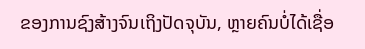ຂອງການຊົງສ້າງຈົນເຖິງປັດຈຸບັນ, ຫຼາຍຄົນບໍ່ໄດ້ເຊື່ອ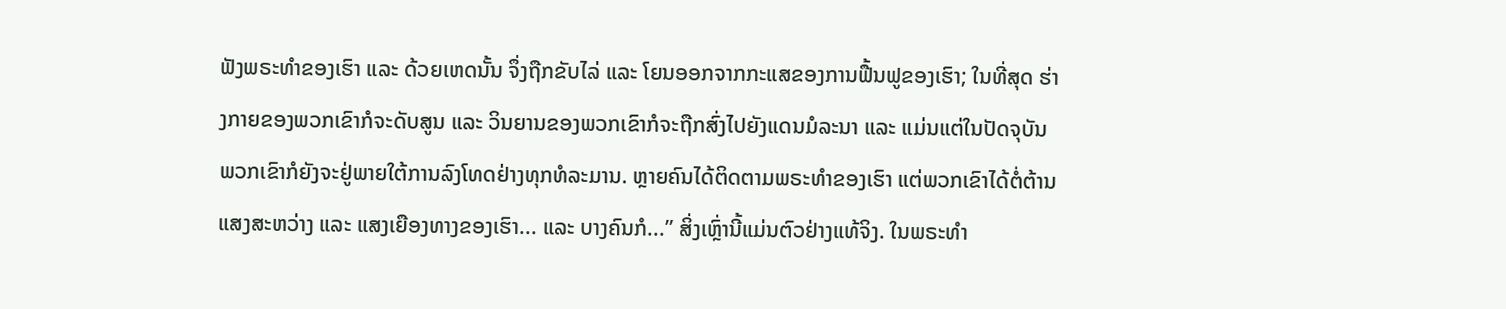ຟັງພຣະທໍາຂອງເຮົາ ແລະ ດ້ວຍເຫດນັ້ນ ຈຶ່ງຖືກຂັບໄລ່ ແລະ ໂຍນອອກຈາກກະແສຂອງການຟື້ນຟູຂອງເຮົາ; ໃນທີ່ສຸດ ຮ່າງກາຍຂອງພວກເຂົາກໍຈະດັບສູນ ແລະ ວິນຍານຂອງພວກເຂົາກໍຈະຖືກສົ່ງໄປຍັງແດນມໍລະນາ ແລະ ແມ່ນແຕ່ໃນປັດຈຸບັນ ພວກເຂົາກໍຍັງຈະຢູ່ພາຍໃຕ້ການລົງໂທດຢ່າງທຸກທໍລະມານ. ຫຼາຍຄົນໄດ້ຕິດຕາມພຣະທໍາຂອງເຮົາ ແຕ່ພວກເຂົາໄດ້ຕໍ່ຕ້ານແສງສະຫວ່າງ ແລະ ແສງເຍືອງທາງຂອງເຮົາ... ແລະ ບາງຄົນກໍ...” ສິ່ງເຫຼົ່ານີ້ແມ່ນຕົວຢ່າງແທ້ຈິງ. ໃນພຣະທໍາ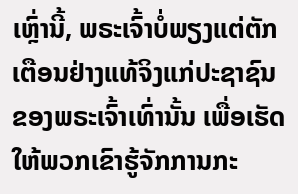ເຫຼົ່ານີ້, ພຣະເຈົ້າບໍ່ພຽງແຕ່ຕັກເຕືອນຢ່າງແທ້ຈິງແກ່ປະຊາຊົນຂອງພຣະເຈົ້າເທົ່ານັ້ນ ເພື່ອເຮັດໃຫ້ພວກເຂົາຮູ້ຈັກການກະ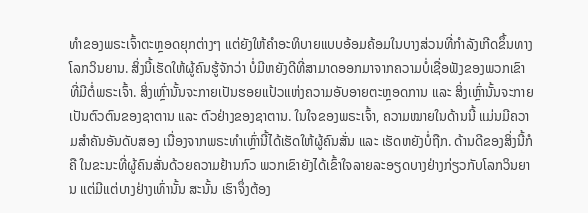ທໍາຂອງພຣະເຈົ້າຕະຫຼອດຍຸກຕ່າງໆ ແຕ່ຍັງໃຫ້ຄໍາອະທິບາຍແບບອ້ອມຄ້ອມໃນບາງສ່ວນທີ່ກໍາລັງເກີດຂຶ້ນທາງໂລກວິນຍານ. ສິ່ງນີ້ເຮັດໃຫ້ຜູ້ຄົນຮູ້ຈັກວ່າ ບໍ່ມີຫຍັງດີທີ່ສາມາດອອກມາຈາກຄວາມບໍ່ເຊື່ອຟັງຂອງພວກເຂົາທີ່ມີຕໍ່ພຣະເຈົ້າ. ສິ່ງເຫຼົ່ານັ້ນຈະກາຍເປັນຮອຍແປ້ວແຫ່ງຄວາມອັບອາຍຕະຫຼອດການ ແລະ ສິ່ງເຫຼົ່ານັ້ນຈະກາຍເປັນຕົວຕົນຂອງຊາຕານ ແລະ ຕົວຢ່າງຂອງຊາຕານ. ໃນໃຈຂອງພຣະເຈົ້າ, ຄວາມໝາຍໃນດ້ານນີ້ ແມ່ນມີຄວາມສໍາຄັນອັນດັບສອງ ເນື່ອງຈາກພຣະທໍາເຫຼົ່ານີ້ໄດ້ເຮັດໃຫ້ຜູ້ຄົນສັ່ນ ແລະ ເຮັດຫຍັງບໍ່ຖືກ. ດ້ານດີຂອງສິ່ງນີ້ກໍຄື ໃນຂະນະທີ່ຜູ້ຄົນສັ່ນດ້ວຍຄວາມຢ້ານກົວ ພວກເຂົາຍັງໄດ້ເຂົ້າໃຈລາຍລະອຽດບາງຢ່າງກ່ຽວກັບໂລກວິນຍານ ແຕ່ມີແຕ່ບາງຢ່າງເທົ່ານັ້ນ ສະນັ້ນ ເຮົາຈຶ່ງຕ້ອງ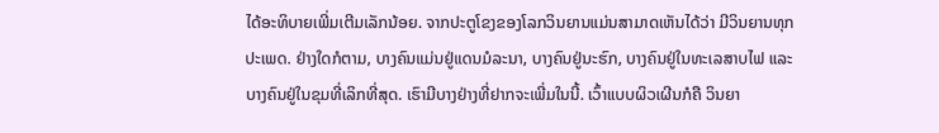ໄດ້ອະທິບາຍເພີ່ມເຕີມເລັກນ້ອຍ. ຈາກປະຕູໂຂງຂອງໂລກວິນຍານແມ່ນສາມາດເຫັນໄດ້ວ່າ ມີວິນຍານທຸກປະເພດ. ຢ່າງໃດກໍຕາມ, ບາງຄົນແມ່ນຢູ່ແດນມໍລະນາ, ບາງຄົນຢູ່ນະຮົກ, ບາງຄົນຢູ່ໃນທະເລສາບໄຟ ແລະ ບາງຄົນຢູ່ໃນຂຸມທີ່ເລິກທີ່ສຸດ. ເຮົາມີບາງຢ່າງທີ່ຢາກຈະເພີ່ມໃນນີ້. ເວົ້າແບບຜິວເຜີນກໍຄື ວິນຍາ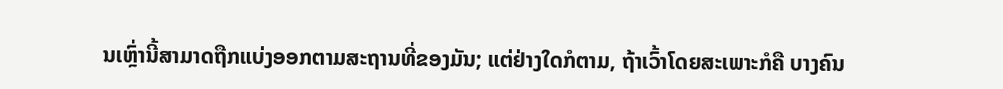ນເຫຼົ່ານີ້ສາມາດຖືກແບ່ງອອກຕາມສະຖານທີ່ຂອງມັນ; ແຕ່ຢ່າງໃດກໍຕາມ, ຖ້າເວົ້າໂດຍສະເພາະກໍຄື ບາງຄົນ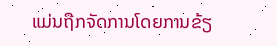ແມ່ນຖືກຈັດການໂດຍການຂ້ຽ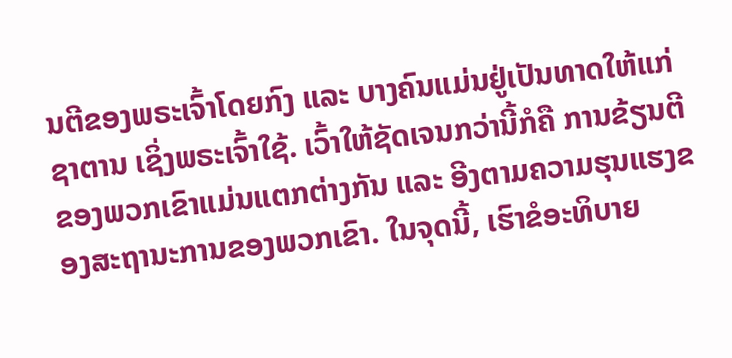ນຕີຂອງພຣະເຈົ້າໂດຍກົງ ແລະ ບາງຄົນແມ່ນຢູ່ເປັນທາດໃຫ້ແກ່ຊາຕານ ເຊິ່ງພຣະເຈົ້າໃຊ້. ເວົ້າໃຫ້ຊັດເຈນກວ່ານີ້ກໍຄື ການຂ້ຽນຕີຂອງພວກເຂົາແມ່ນແຕກຕ່າງກັນ ແລະ ອີງຕາມຄວາມຮຸນແຮງຂອງສະຖານະການຂອງພວກເຂົາ. ໃນຈຸດນີ້, ເຮົາຂໍອະທິບາຍ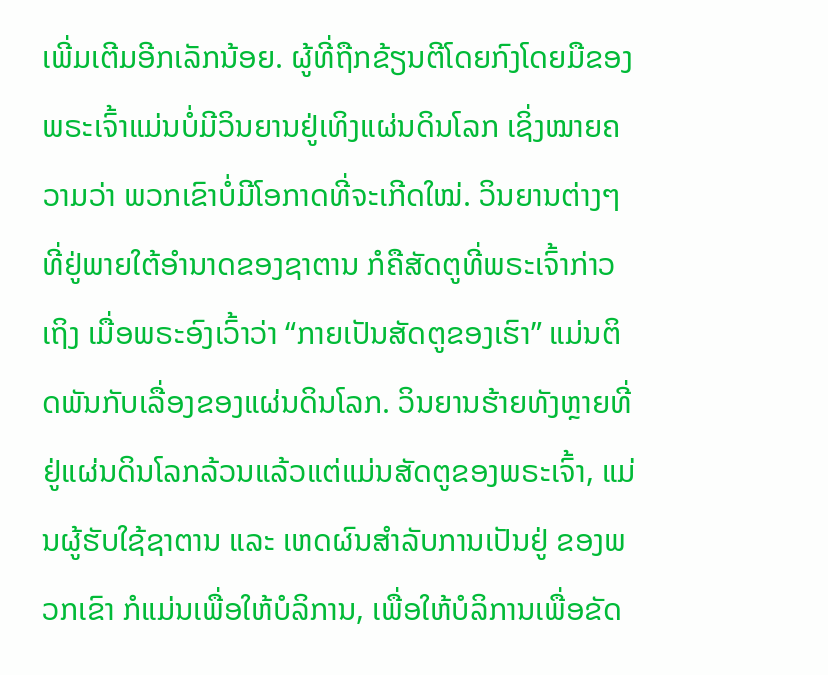ເພີ່ມເຕີມອີກເລັກນ້ອຍ. ຜູ້ທີ່ຖືກຂ້ຽນຕີໂດຍກົງໂດຍມືຂອງພຣະເຈົ້າແມ່ນບໍ່ມີວິນຍານຢູ່ເທິງແຜ່ນດິນໂລກ ເຊິ່ງໝາຍຄວາມວ່າ ພວກເຂົາບໍ່ມີໂອກາດທີ່ຈະເກີດໃໝ່. ວິນຍານຕ່າງໆທີ່ຢູ່ພາຍໃຕ້ອໍານາດຂອງຊາຕານ ກໍຄືສັດຕູທີ່ພຣະເຈົ້າກ່າວເຖິງ ເມື່ອພຣະອົງເວົ້າວ່າ “ກາຍເປັນສັດຕູຂອງເຮົາ” ແມ່ນຕິດພັນກັບເລື່ອງຂອງແຜ່ນດິນໂລກ. ວິນຍານຮ້າຍທັງຫຼາຍທີ່ຢູ່ແຜ່ນດິນໂລກລ້ວນແລ້ວແຕ່ແມ່ນສັດຕູຂອງພຣະເຈົ້າ, ແມ່ນຜູ້ຮັບໃຊ້ຊາຕານ ແລະ ເຫດຜົນສໍາລັບການເປັນຢູ່ ຂອງພວກເຂົາ ກໍແມ່ນເພື່ອໃຫ້ບໍລິການ, ເພື່ອໃຫ້ບໍລິການເພື່ອຂັດ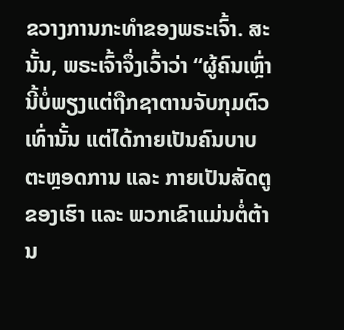ຂວາງການກະທໍາຂອງພຣະເຈົ້າ. ສະນັ້ນ, ພຣະເຈົ້າຈຶ່ງເວົ້າວ່າ “ຜູ້ຄົນເຫຼົ່ານີ້ບໍ່ພຽງແຕ່ຖືກຊາຕານຈັບກຸມຕົວເທົ່ານັ້ນ ແຕ່ໄດ້ກາຍເປັນຄົນບາບຕະຫຼອດການ ແລະ ກາຍເປັນສັດຕູຂອງເຮົາ ແລະ ພວກເຂົາແມ່ນຕໍ່ຕ້ານ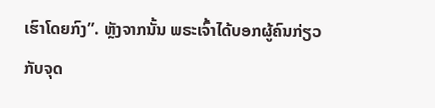ເຮົາໂດຍກົງ”. ຫຼັງຈາກນັ້ນ ພຣະເຈົ້າໄດ້ບອກຜູ້ຄົນກ່ຽວກັບຈຸດ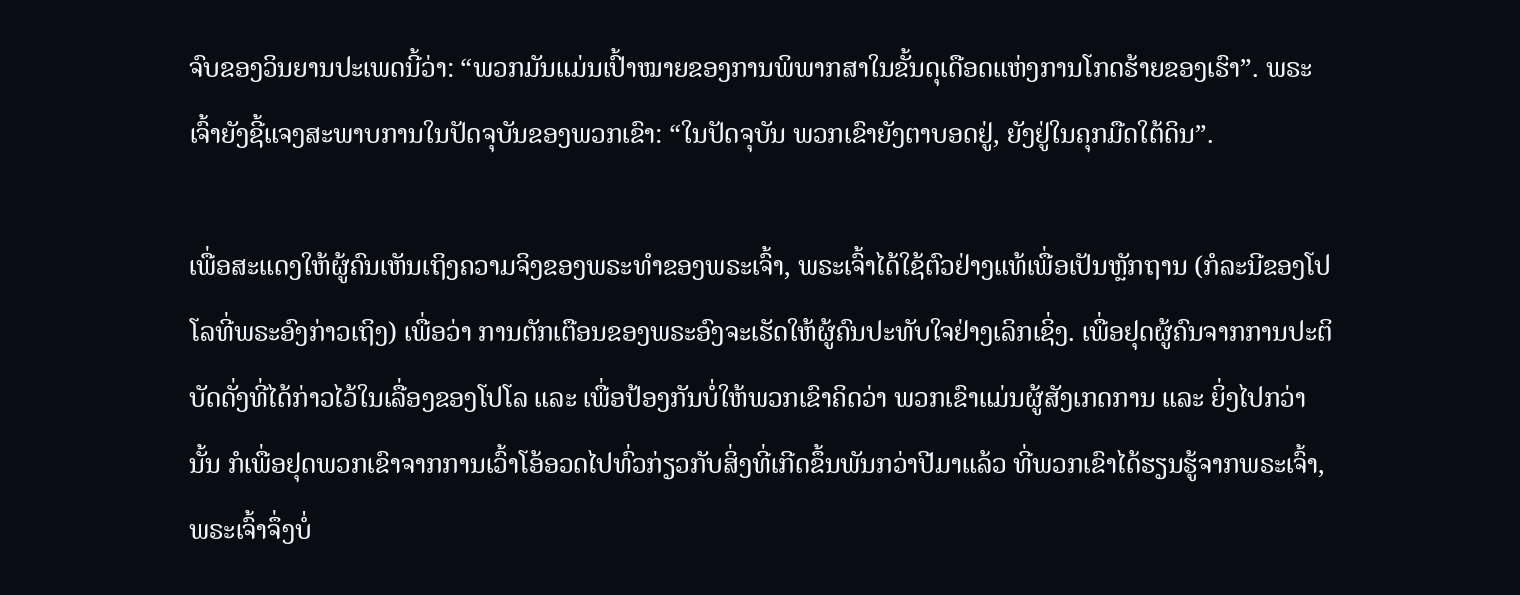ຈົບຂອງວິນຍານປະເພດນີ້ວ່າ: “ພວກມັນແມ່ນເປົ້າໝາຍຂອງການພິພາກສາໃນຂັ້ນດຸເດືອດແຫ່ງການໂກດຮ້າຍຂອງເຮົາ”. ພຣະເຈົ້າຍັງຊີ້ແຈງສະພາບການໃນປັດຈຸບັນຂອງພວກເຂົາ: “ໃນປັດຈຸບັນ ພວກເຂົາຍັງຕາບອດຢູ່, ຍັງຢູ່ໃນຄຸກມືດໃຕ້ດິນ”.

ເພື່ອສະແດງໃຫ້ຜູ້ຄົນເຫັນເຖິງຄວາມຈິງຂອງພຣະທໍາຂອງພຣະເຈົ້າ, ພຣະເຈົ້າໄດ້ໃຊ້ຕົວຢ່າງແທ້ເພື່ອເປັນຫຼັກຖານ (ກໍລະນີຂອງໂປໂລທີ່ພຣະອົງກ່າວເຖິງ) ເພື່ອວ່າ ການຕັກເຕືອນຂອງພຣະອົງຈະເຮັດໃຫ້ຜູ້ຄົນປະທັບໃຈຢ່າງເລິກເຊິ່ງ. ເພື່ອຢຸດຜູ້ຄົນຈາກການປະຕິບັດດັ່ງທີ່ໄດ້ກ່າວໄວ້ໃນເລື່ອງຂອງໂປໂລ ແລະ ເພື່ອປ້ອງກັນບໍ່ໃຫ້ພວກເຂົາຄິດວ່າ ພວກເຂົາແມ່ນຜູ້ສັງເກດການ ແລະ ຍິ່ງໄປກວ່ານັ້ນ ກໍເພື່ອຢຸດພວກເຂົາຈາກການເວົ້າໂອ້ອວດໄປທົ່ວກ່ຽວກັບສິ່ງທີ່ເກີດຂຶ້ນພັນກວ່າປີມາແລ້ວ ທີ່ພວກເຂົາໄດ້ຮຽນຮູ້ຈາກພຣະເຈົ້າ, ພຣະເຈົ້າຈຶ່ງບໍ່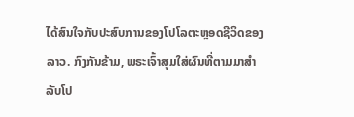ໄດ້ສົນໃຈກັບປະສົບການຂອງໂປໂລຕະຫຼອດຊີວິດຂອງລາວ. ກົງກັນຂ້າມ, ພຣະເຈົ້າສຸມໃສ່ຜົນທີ່ຕາມມາສໍາລັບໂປ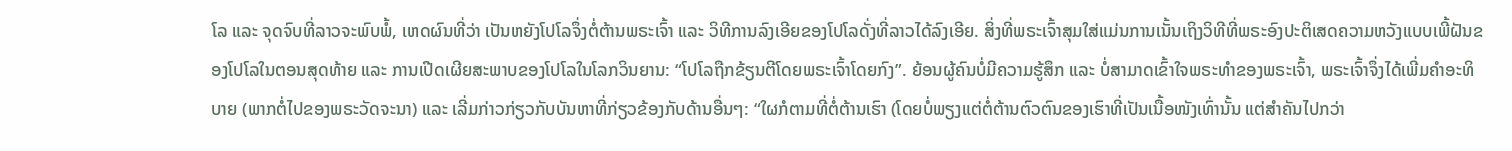ໂລ ແລະ ຈຸດຈົບທີ່ລາວຈະພົບພໍ້, ເຫດຜົນທີ່ວ່າ ເປັນຫຍັງໂປໂລຈຶ່ງຕໍ່ຕ້ານພຣະເຈົ້າ ແລະ ວິທີການລົງເອີຍຂອງໂປໂລດັ່ງທີ່ລາວໄດ້ລົງເອີຍ. ສິ່ງທີ່ພຣະເຈົ້າສຸມໃສ່ແມ່ນການເນັ້ນເຖິງວິທີທີ່ພຣະອົງປະຕິເສດຄວາມຫວັງແບບເພີ້ຝັນຂອງໂປໂລໃນຕອນສຸດທ້າຍ ແລະ ການເປີດເຜີຍສະພາບຂອງໂປໂລໃນໂລກວິນຍານ: “ໂປໂລຖືກຂ້ຽນຕີໂດຍພຣະເຈົ້າໂດຍກົງ”. ຍ້ອນຜູ້ຄົນບໍ່ມີຄວາມຮູ້ສຶກ ແລະ ບໍ່ສາມາດເຂົ້າໃຈພຣະທໍາຂອງພຣະເຈົ້າ, ພຣະເຈົ້າຈຶ່ງໄດ້ເພີ່ມຄໍາອະທິບາຍ (ພາກຕໍ່ໄປຂອງພຣະວັດຈະນາ) ແລະ ເລີ່ມກ່າວກ່ຽວກັບບັນຫາທີ່ກ່ຽວຂ້ອງກັບດ້ານອື່ນໆ: “ໃຜກໍຕາມທີ່ຕໍ່ຕ້ານເຮົາ (ໂດຍບໍ່ພຽງແຕ່ຕໍ່ຕ້ານຕົວຕົນຂອງເຮົາທີ່ເປັນເນື້ອໜັງເທົ່ານັ້ນ ແຕ່ສໍາຄັນໄປກວ່າ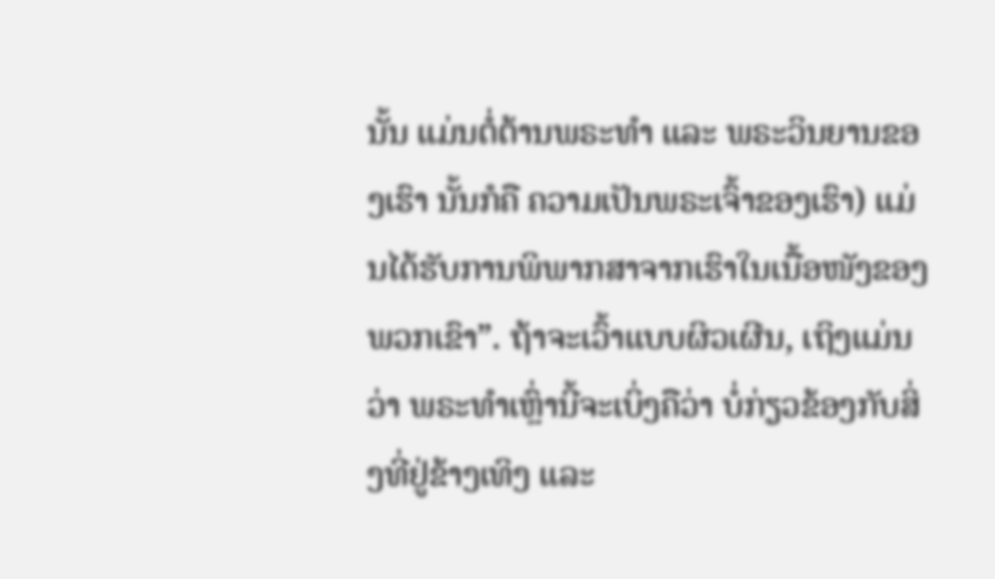ນັ້ນ ແມ່ນຕໍ່ຕ້ານພຣະທໍາ ແລະ ພຣະວິນຍານຂອງເຮົາ ນັ້ນກໍຄື ຄວາມເປັນພຣະເຈົ້າຂອງເຮົາ) ແມ່ນໄດ້ຮັບການພິພາກສາຈາກເຮົາໃນເນື້ອໜັງຂອງພວກເຂົາ”. ຖ້າຈະເວົ້າແບບຜິວເຜີນ, ເຖິງແມ່ນວ່າ ພຣະທໍາເຫຼົ່ານີ້ຈະເບິ່ງຄືວ່າ ບໍ່ກ່ຽວຂ້ອງກັບສິ່ງທີ່ຢູ່ຂ້າງເທິງ ແລະ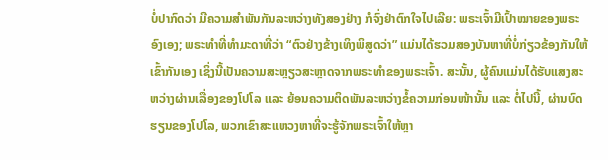ບໍ່ປາກົດວ່າ ມີຄວາມສໍາພັນກັນລະຫວ່າງທັງສອງຢ່າງ ກໍຈົ່ງຢ່າຕົກໃຈໄປເລີຍ: ພຣະເຈົ້າມີເປົ້າໝາຍຂອງພຣະອົງເອງ; ພຣະທໍາທີ່ທໍາມະດາທີ່ວ່າ “ຕົວຢ່າງຂ້າງເທິງພິສູດວ່າ” ແມ່ນໄດ້ຮວມສອງບັນຫາທີ່ບໍ່ກ່ຽວຂ້ອງກັນໃຫ້ເຂົ້າກັນເອງ ເຊິ່ງນີ້ເປັນຄວາມສະຫຼຽວສະຫຼາດຈາກພຣະທໍາຂອງພຣະເຈົ້າ. ສະນັ້ນ, ຜູ້ຄົນແມ່ນໄດ້ຮັບແສງສະຫວ່າງຜ່ານເລື່ອງຂອງໂປໂລ ແລະ ຍ້ອນຄວາມຕິດພັນລະຫວ່າງຂໍ້ຄວາມກ່ອນໜ້ານັ້ນ ແລະ ຕໍ່ໄປນີ້, ຜ່ານບົດຮຽນຂອງໂປໂລ, ພວກເຂົາສະແຫວງຫາທີ່ຈະຮູ້ຈັກພຣະເຈົ້າໃຫ້ຫຼາ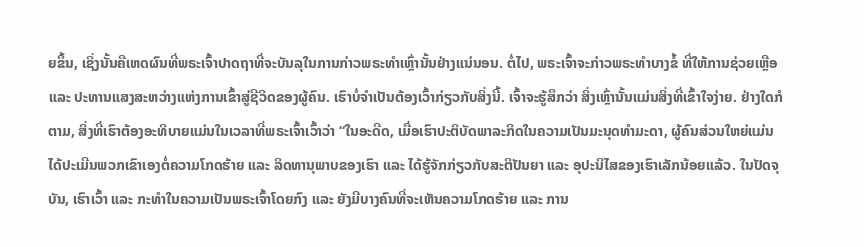ຍຂຶ້ນ, ເຊິ່ງນັ້ນຄືເຫດຜົນທີ່ພຣະເຈົ້າປາດຖາທີ່ຈະບັນລຸໃນການກ່າວພຣະທໍາເຫຼົ່ານັ້ນຢ່າງແນ່ນອນ. ຕໍ່ໄປ, ພຣະເຈົ້າຈະກ່າວພຣະທໍາບາງຂໍ້ ທີ່ໃຫ້ການຊ່ວຍເຫຼືອ ແລະ ປະທານແສງສະຫວ່າງແຫ່ງການເຂົ້າສູ່ຊີວິດຂອງຜູ້ຄົນ. ເຮົາບໍ່ຈໍາເປັນຕ້ອງເວົ້າກ່ຽວກັບສິ່ງນີ້. ເຈົ້າຈະຮູ້ສຶກວ່າ ສິ່ງເຫຼົ່ານັ້ນແມ່ນສິ່ງທີ່ເຂົ້າໃຈງ່າຍ. ຢ່າງໃດກໍຕາມ, ສິ່ງທີ່ເຮົາຕ້ອງອະທິບາຍແມ່ນໃນເວລາທີ່ພຣະເຈົ້າເວົ້າວ່າ “ໃນອະດີດ, ເມື່ອເຮົາປະຕິບັດພາລະກິດໃນຄວາມເປັນມະນຸດທໍາມະດາ, ຜູ້ຄົນສ່ວນໃຫຍ່ແມ່ນໄດ້ປະເມີນພວກເຂົາເອງຕໍ່ຄວາມໂກດຮ້າຍ ແລະ ລິດທານຸພາບຂອງເຮົາ ແລະ ໄດ້ຮູ້ຈັກກ່ຽວກັບສະຕິປັນຍາ ແລະ ອຸປະນິໄສຂອງເຮົາເລັກນ້ອຍແລ້ວ. ໃນປັດຈຸບັນ, ເຮົາເວົ້າ ແລະ ກະທໍາໃນຄວາມເປັນພຣະເຈົ້າໂດຍກົງ ແລະ ຍັງມີບາງຄົນທີ່ຈະເຫັນຄວາມໂກດຮ້າຍ ແລະ ການ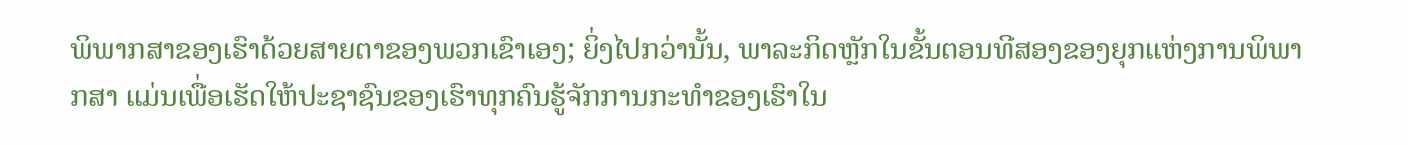ພິພາກສາຂອງເຮົາດ້ວຍສາຍຕາຂອງພວກເຂົາເອງ; ຍິ່ງໄປກວ່ານັ້ນ, ພາລະກິດຫຼັກໃນຂັ້ນຕອນທີສອງຂອງຍຸກແຫ່ງການພິພາກສາ ແມ່ນເພື່ອເຮັດໃຫ້ປະຊາຊົນຂອງເຮົາທຸກຄົນຮູ້ຈັກການກະທໍາຂອງເຮົາໃນ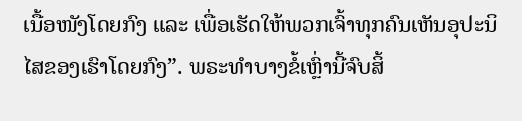ເນື້ອໜັງໂດຍກົງ ແລະ ເພື່ອເຮັດໃຫ້ພວກເຈົ້າທຸກຄົນເຫັນອຸປະນິໄສຂອງເຮົາໂດຍກົງ”. ພຣະທໍາບາງຂໍ້ເຫຼົ່ານີ້ຈົບສິ້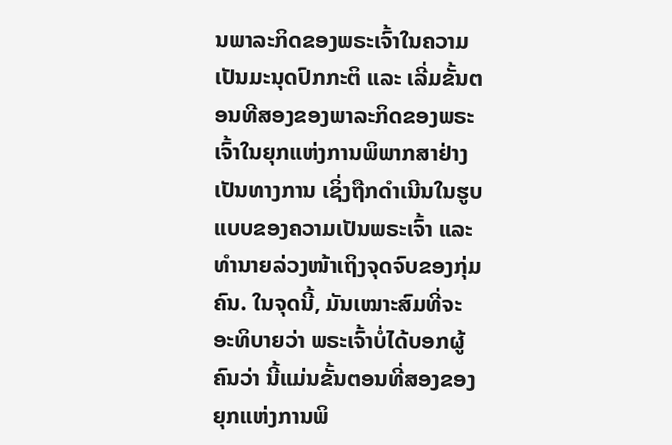ນພາລະກິດຂອງພຣະເຈົ້າໃນຄວາມເປັນມະນຸດປົກກະຕິ ແລະ ເລີ່ມຂັ້ນຕອນທີສອງຂອງພາລະກິດຂອງພຣະເຈົ້າໃນຍຸກແຫ່ງການພິພາກສາຢ່າງເປັນທາງການ ເຊິ່ງຖືກດໍາເນີນໃນຮູບແບບຂອງຄວາມເປັນພຣະເຈົ້າ ແລະ ທໍານາຍລ່ວງໜ້າເຖິງຈຸດຈົບຂອງກຸ່ມຄົນ. ໃນຈຸດນີ້, ມັນເໝາະສົມທີ່ຈະອະທິບາຍວ່າ ພຣະເຈົ້າບໍ່ໄດ້ບອກຜູ້ຄົນວ່າ ນີ້ແມ່ນຂັ້ນຕອນທີ່ສອງຂອງຍຸກແຫ່ງການພິ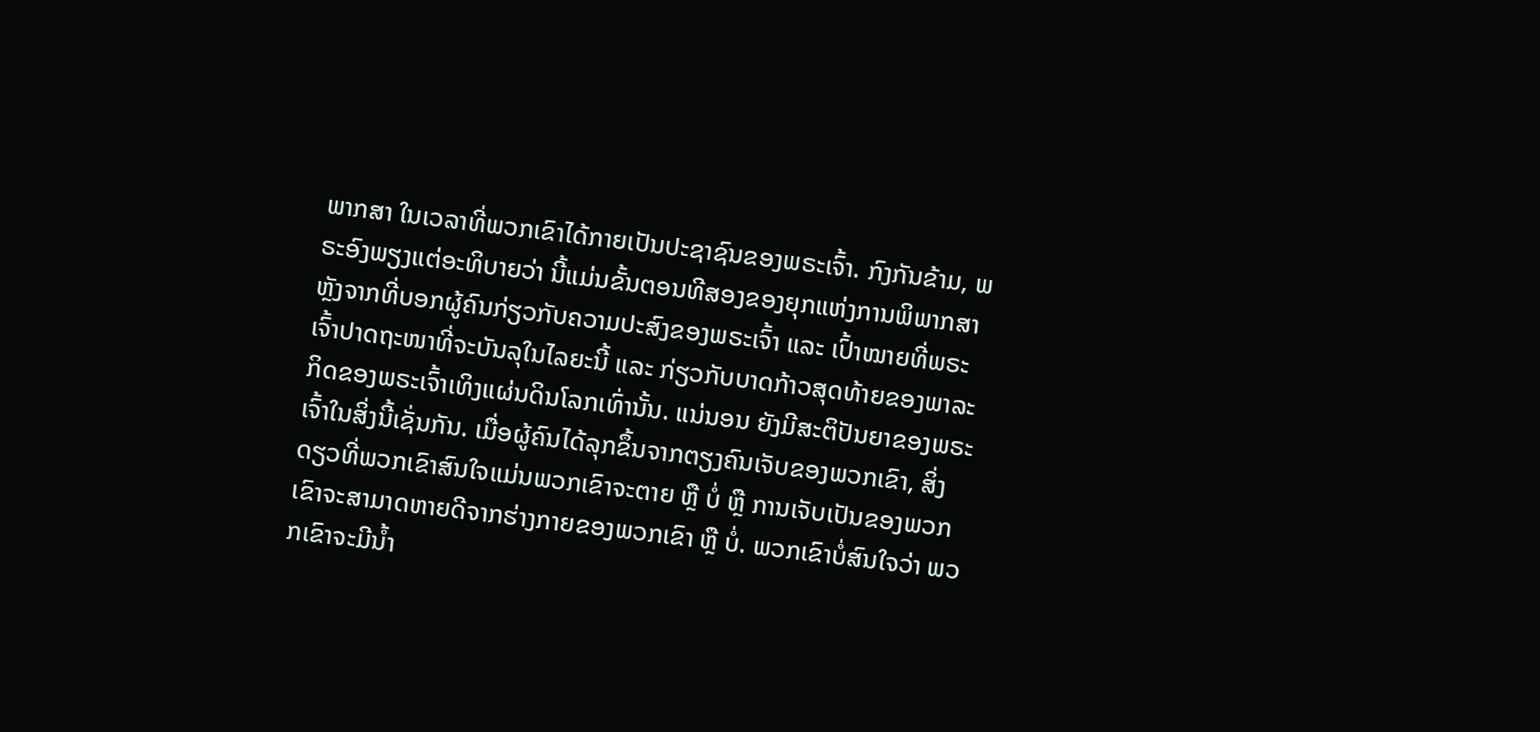ພາກສາ ໃນເວລາທີ່ພວກເຂົາໄດ້ກາຍເປັນປະຊາຊົນຂອງພຣະເຈົ້າ. ກົງກັນຂ້າມ, ພຣະອົງພຽງແຕ່ອະທິບາຍວ່າ ນີ້ແມ່ນຂັ້ນຕອນທີສອງຂອງຍຸກແຫ່ງການພິພາກສາຫຼັງຈາກທີ່ບອກຜູ້ຄົນກ່ຽວກັບຄວາມປະສົງຂອງພຣະເຈົ້າ ແລະ ເປົ້າໝາຍທີ່ພຣະເຈົ້າປາດຖະໜາທີ່ຈະບັນລຸໃນໄລຍະນີ້ ແລະ ກ່ຽວກັບບາດກ້າວສຸດທ້າຍຂອງພາລະກິດຂອງພຣະເຈົ້າເທິງແຜ່ນດິນໂລກເທົ່ານັ້ນ. ແນ່ນອນ ຍັງມີສະຕິປັນຍາຂອງພຣະເຈົ້າໃນສິ່ງນີ້ເຊັ່ນກັນ. ເມື່ອຜູ້ຄົນໄດ້ລຸກຂຶ້ນຈາກຕຽງຄົນເຈັບຂອງພວກເຂົາ, ສິ່ງດຽວທີ່ພວກເຂົາສົນໃຈແມ່ນພວກເຂົາຈະຕາຍ ຫຼື ບໍ່ ຫຼື ການເຈັບເປັນຂອງພວກເຂົາຈະສາມາດຫາຍດີຈາກຮ່າງກາຍຂອງພວກເຂົາ ຫຼື ບໍ່. ພວກເຂົາບໍ່ສົນໃຈວ່າ ພວກເຂົາຈະມີນໍ້າ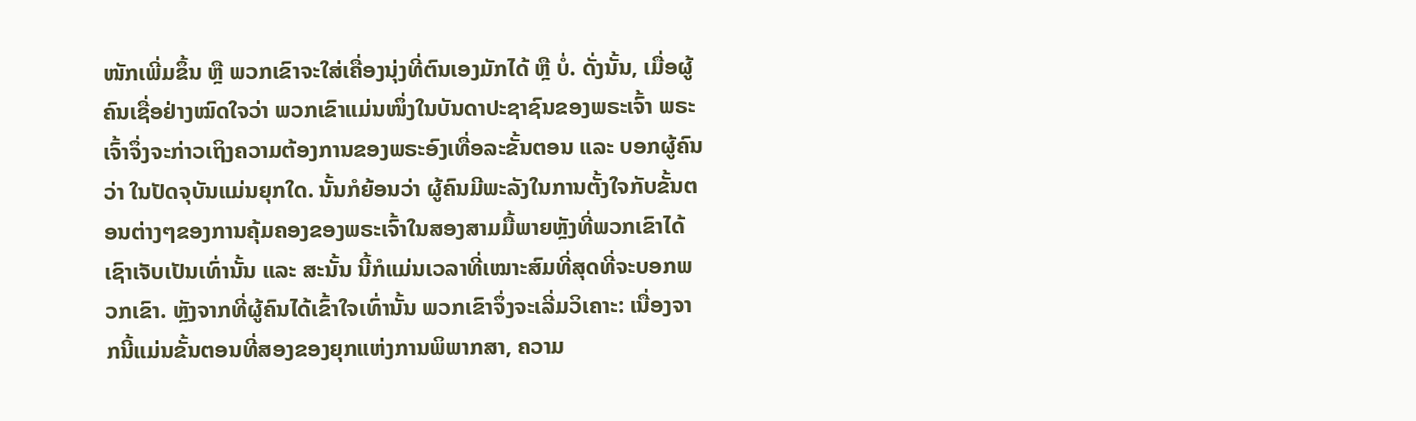ໜັກເພີ່ມຂຶ້ນ ຫຼື ພວກເຂົາຈະໃສ່ເຄື່ອງນຸ່ງທີ່ຕົນເອງມັກໄດ້ ຫຼື ບໍ່. ດັ່ງນັ້ນ, ເມື່ອຜູ້ຄົນເຊື່ອຢ່າງໝົດໃຈວ່າ ພວກເຂົາແມ່ນໜຶ່ງໃນບັນດາປະຊາຊົນຂອງພຣະເຈົ້າ ພຣະເຈົ້າຈຶ່ງຈະກ່າວເຖິງຄວາມຕ້ອງການຂອງພຣະອົງເທື່ອລະຂັ້ນຕອນ ແລະ ບອກຜູ້ຄົນວ່າ ໃນປັດຈຸບັນແມ່ນຍຸກໃດ. ນັ້ນກໍຍ້ອນວ່າ ຜູ້ຄົນມີພະລັງໃນການຕັ້ງໃຈກັບຂັ້ນຕອນຕ່າງໆຂອງການຄຸ້ມຄອງຂອງພຣະເຈົ້າໃນສອງສາມມື້ພາຍຫຼັງທີ່ພວກເຂົາໄດ້ເຊົາເຈັບເປັນເທົ່ານັ້ນ ແລະ ສະນັ້ນ ນີ້ກໍແມ່ນເວລາທີ່ເໝາະສົມທີ່ສຸດທີ່ຈະບອກພວກເຂົາ. ຫຼັງຈາກທີ່ຜູ້ຄົນໄດ້ເຂົ້າໃຈເທົ່ານັ້ນ ພວກເຂົາຈຶ່ງຈະເລີ່ມວິເຄາະ: ເນື່ອງຈາກນີ້ແມ່ນຂັ້ນຕອນທີ່ສອງຂອງຍຸກແຫ່ງການພິພາກສາ, ຄວາມ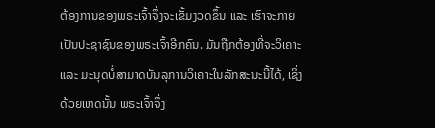ຕ້ອງການຂອງພຣະເຈົ້າຈຶ່ງຈະເຂັ້ມງວດຂຶ້ນ ແລະ ເຮົາຈະກາຍເປັນປະຊາຊົນຂອງພຣະເຈົ້າອີກຄົນ. ມັນຖືກຕ້ອງທີ່ຈະວິເຄາະ ແລະ ມະນຸດບໍ່ສາມາດບັນລຸການວິເຄາະໃນລັກສະນະນີ້ໄດ້, ເຊິ່ງດ້ວຍເຫດນັ້ນ ພຣະເຈົ້າຈຶ່ງ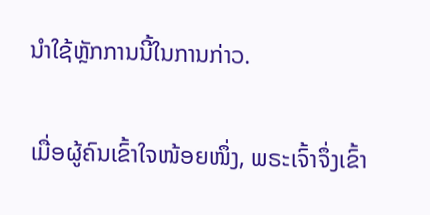ນໍາໃຊ້ຫຼັກການນີ້ໃນການກ່າວ.

ເມື່ອຜູ້ຄົນເຂົ້າໃຈໜ້ອຍໜຶ່ງ, ພຣະເຈົ້າຈຶ່ງເຂົ້າ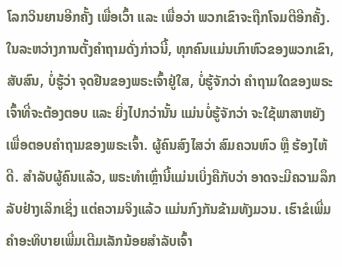ໂລກວິນຍານອີກຄັ້ງ ເພື່ອເວົ້າ ແລະ ເພື່ອວ່າ ພວກເຂົາຈະຖືກໂຈມຕີອີກຄັ້ງ. ໃນລະຫວ່າງການຕັ້ງຄໍາຖາມດັ່ງກ່າວນີ້, ທຸກຄົນແມ່ນເກົາຫົວຂອງພວກເຂົາ, ສັບສົນ, ບໍ່ຮູ້ວ່າ ຈຸດຢືນຂອງພຣະເຈົ້າຢູ່ໃສ, ບໍ່ຮູ້ຈັກວ່າ ຄໍາຖາມໃດຂອງພຣະເຈົ້າທີ່ຈະຕ້ອງຕອບ ແລະ ຍິ່ງໄປກວ່ານັ້ນ ແມ່ນບໍ່ຮູ້ຈັກວ່າ ຈະໃຊ້ພາສາຫຍັງ ເພື່ອຕອບຄໍາຖາມຂອງພຣະເຈົ້າ. ຜູ້ຄົນສົງໄສວ່າ ສົມຄວນຫົວ ຫຼື ຮ້ອງໄຫ້ດີ. ສໍາລັບຜູ້ຄົນແລ້ວ, ພຣະທໍາເຫຼົ່ານີ້ແມ່ນເບິ່ງຄືກັບວ່າ ອາດຈະມີຄວາມລຶກລັບຢ່າງເລິກເຊິ່ງ ແຕ່ຄວາມຈິງແລ້ວ ແມ່ນກົງກັນຂ້າມທັງມວນ. ເຮົາຂໍເພີ່ມຄໍາອະທິບາຍເພີ່ມເຕີມເລັກນ້ອຍສໍາລັບເຈົ້າ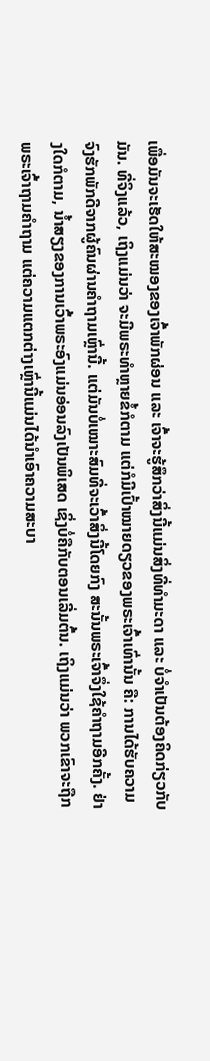ເພື່ອມັນຈະເຮັດໃຫ້ສະໝອງຂອງເຈົ້າພັກຜ່ອນ ແລະ ເຈົ້າຈະຮູ້ສຶກວ່າສິ່ງນີ້ແມ່ນສິ່ງທີ່ທໍາມະດາ ແລະ ບໍ່ຈໍາເປັນຕ້ອງຄິດກ່ຽວກັບມັນ. ທີ່ຈິງແລ້ວ, ເຖິງແມ່ນວ່າ ຈະມີພຣະທໍາຫຼາຍຂໍ້ກໍຕາມ ແຕ່ກໍມີເປົ້າໝາຍດຽວຂອງພຣະເຈົ້າເທົ່ານັ້ນ ຄື: ການໄດ້ຮັບຄວາມຈົງຮັກພັກດີຈາກຜູ້ຄົນຜ່ານຄໍາຖາມເຫຼົ່ານີ້. ແຕ່ມັນບໍ່ເໝາະສົມທີ່ຈະເວົ້າສິ່ງນີ້ໂດຍກົງ ສະນັ້ນພຣະເຈົ້າຈຶ່ງໃຊ້ຄໍາຖາມອີກຄັ້ງ. ຢ່າງໃດກໍຕາມ, ນໍ້າສຽງຂອງການເວົ້າພຣະອົງແມ່ນອ່ອນລົງເປັນພິເສດ ເຊິ່ງບໍ່ຄືກັບຕອນເລີ່ມຕົ້ນ. ເຖິງແມ່ນວ່າ ພວກເຂົາຈະຖືກພຣະເຈົ້າຖາມຄໍາຖາມ ແຕ່ຄວາມແຕກຕ່າງເຫຼົ່ານີ້ແມ່ນໄດ້ນໍາເອົາຄວາມສະບາ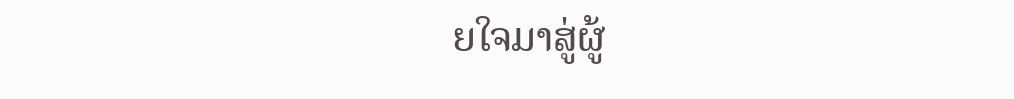ຍໃຈມາສູ່ຜູ້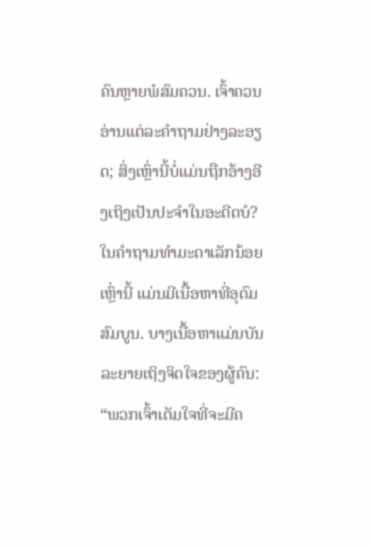ຄົນຫຼາຍພໍສົມຄວນ. ເຈົ້າຄວນອ່ານແຕ່ລະຄໍາຖາມຢ່າງລະອຽດ; ສິ່ງເຫຼົ່ານີ້ບໍ່ແມ່ນຖືກອ້າງອີງເຖິງເປັນປະຈໍາໃນອະດີດບໍ? ໃນຄໍາຖາມທໍາມະດາເລັກນ້ອຍເຫຼົ່ານີ້ ແມ່ນມີເນື້ອຫາທີ່ອຸດົມສົມບູນ. ບາງເນື້ອຫາແມ່ນບັນລະຍາຍເຖິງຈິດໃຈຂອງຜູ້ຄົນ: “ພວກເຈົ້າເຕັມໃຈທີ່ຈະມີຄ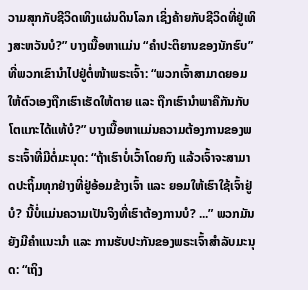ວາມສຸກກັບຊີວິດເທິງແຜ່ນດິນໂລກ ເຊິ່ງຄ້າຍກັບຊີວິດທີ່ຢູ່ເທິງສະຫວັນບໍ?” ບາງເນື້ອຫາແມ່ນ “ຄໍາປະຕິຍານຂອງນັກຮົບ” ທີ່ພວກເຂົານໍາໄປຢູ່ຕໍ່ໜ້າພຣະເຈົ້າ: “ພວກເຈົ້າສາມາດຍອມໃຫ້ຕົວເອງຖືກເຮົາເຮັດໃຫ້ຕາຍ ແລະ ຖືກເຮົານໍາພາຄືກັນກັບໂຕແກະໄດ້ແທ້ບໍ?” ບາງເນື້ອຫາແມ່ນຄວາມຕ້ອງການຂອງພຣະເຈົ້າທີ່ມີຕໍ່ມະນຸດ: “ຖ້າເຮົາບໍ່ເວົ້າໂດຍກົງ ແລ້ວເຈົ້າຈະສາມາດປະຖິ້ມທຸກຢ່າງທີ່ຢູ່ອ້ອມຂ້າງເຈົ້າ ແລະ ຍອມໃຫ້ເຮົາໃຊ້ເຈົ້າຢູ່ບໍ? ນີ້ບໍ່ແມ່ນຄວາມເປັນຈິງທີ່ເຮົາຕ້ອງການບໍ? ...” ພວກມັນຍັງມີຄໍາແນະນໍາ ແລະ ການຮັບປະກັນຂອງພຣະເຈົ້າສໍາລັບມະນຸດ: “ເຖິງ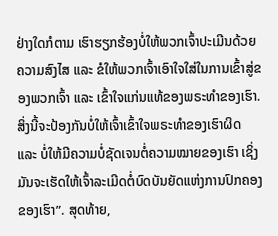ຢ່າງໃດກໍຕາມ ເຮົາຮຽກຮ້ອງບໍ່ໃຫ້ພວກເຈົ້າປະເມີນດ້ວຍຄວາມສົງໄສ ແລະ ຂໍໃຫ້ພວກເຈົ້າເອົາໃຈໃສ່ໃນການເຂົ້າສູ່ຂອງພວກເຈົ້າ ແລະ ເຂົ້າໃຈແກ່ນແທ້ຂອງພຣະທໍາຂອງເຮົາ. ສິ່ງນີ້ຈະປ້ອງກັນບໍ່ໃຫ້ເຈົ້າເຂົ້າໃຈພຣະທໍາຂອງເຮົາຜິດ ແລະ ບໍ່ໃຫ້ມີຄວາມບໍ່ຊັດເຈນຕໍ່ຄວາມໝາຍຂອງເຮົາ ເຊິ່ງມັນຈະເຮັດໃຫ້ເຈົ້າລະເມີດຕໍ່ບົດບັນຍັດແຫ່ງການປົກຄອງຂອງເຮົາ”. ສຸດທ້າຍ,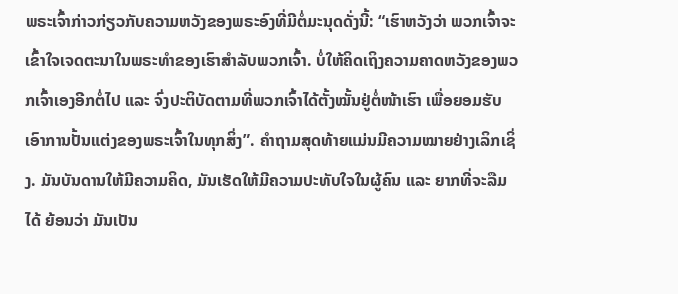ພຣະເຈົ້າກ່າວກ່ຽວກັບຄວາມຫວັງຂອງພຣະອົງທີ່ມີຕໍ່ມະນຸດດັ່ງນີ້: “ເຮົາຫວັງວ່າ ພວກເຈົ້າຈະເຂົ້າໃຈເຈດຕະນາໃນພຣະທໍາຂອງເຮົາສໍາລັບພວກເຈົ້າ. ບໍ່ໃຫ້ຄິດເຖິງຄວາມຄາດຫວັງຂອງພວກເຈົ້າເອງອີກຕໍ່ໄປ ແລະ ຈົ່ງປະຕິບັດຕາມທີ່ພວກເຈົ້າໄດ້ຕັ້ງໝັ້ນຢູ່ຕໍ່ໜ້າເຮົາ ເພື່ອຍອມຮັບເອົາການປັ້ນແຕ່ງຂອງພຣະເຈົ້າໃນທຸກສິ່ງ”. ຄໍາຖາມສຸດທ້າຍແມ່ນມີຄວາມໝາຍຢ່າງເລິກເຊິ່ງ. ມັນບັນດານໃຫ້ມີຄວາມຄິດ, ມັນເຮັດໃຫ້ມີຄວາມປະທັບໃຈໃນຜູ້ຄົນ ແລະ ຍາກທີ່ຈະລືມໄດ້ ຍ້ອນວ່າ ມັນເປັນ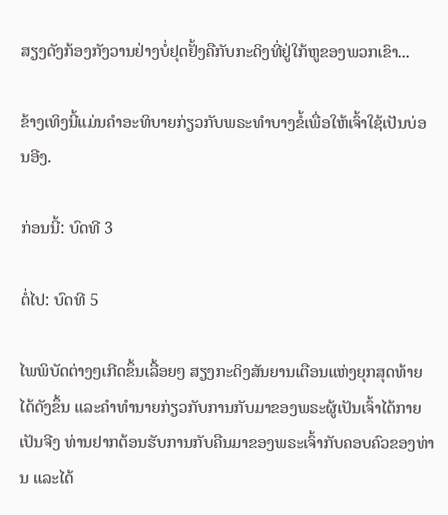ສຽງດັງກ້ອງກັງວານຢ່າງບໍ່ຢຸດຢັ້ງຄືກັບກະດິງທີ່ຢູ່ໃກ້ຫູຂອງພວກເຂົາ...

ຂ້າງເທິງນີ້ແມ່ນຄໍາອະທິບາຍກ່ຽວກັບພຣະທໍາບາງຂໍ້ເພື່ອໃຫ້ເຈົ້າໃຊ້ເປັນບ່ອນອີງ.

ກ່ອນນີ້: ບົດທີ 3

ຕໍ່ໄປ: ບົດທີ 5

ໄພພິບັດຕ່າງໆເກີດຂຶ້ນເລື້ອຍໆ ສຽງກະດິງສັນຍານເຕືອນແຫ່ງຍຸກສຸດທ້າຍໄດ້ດັງຂຶ້ນ ແລະຄໍາທໍານາຍກ່ຽວກັບການກັບມາຂອງພຣະຜູ້ເປັນເຈົ້າໄດ້ກາຍເປັນຈີງ ທ່ານຢາກຕ້ອນຮັບການກັບຄືນມາຂອງພຣະເຈົ້າກັບຄອບຄົວຂອງທ່ານ ແລະໄດ້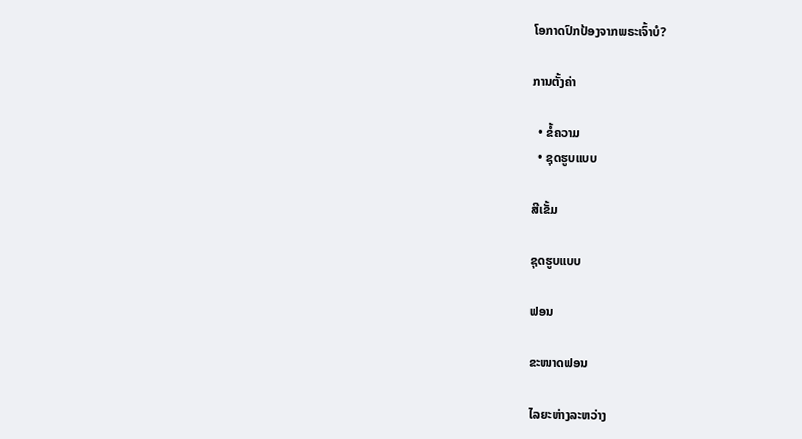ໂອກາດປົກປ້ອງຈາກພຣະເຈົ້າບໍ?

ການຕັ້ງຄ່າ

  • ຂໍ້ຄວາມ
  • ຊຸດຮູບແບບ

ສີເຂັ້ມ

ຊຸດຮູບແບບ

ຟອນ

ຂະໜາດຟອນ

ໄລຍະຫ່າງລະຫວ່າງ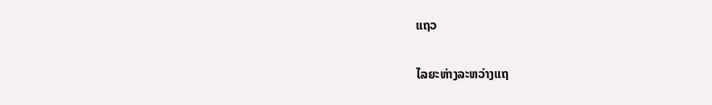ແຖວ

ໄລຍະຫ່າງລະຫວ່າງແຖ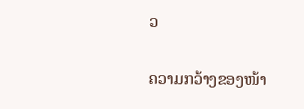ວ

ຄວາມກວ້າງຂອງໜ້າ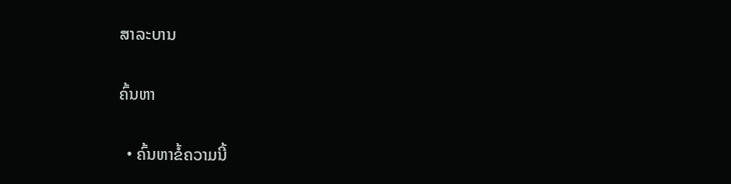ສາລະບານ

ຄົ້ນຫາ

  • ຄົ້ນຫາຂໍ້ຄວາມນີ້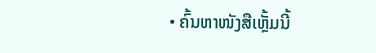• ຄົ້ນຫາໜັງສືເຫຼັ້ມນີ້